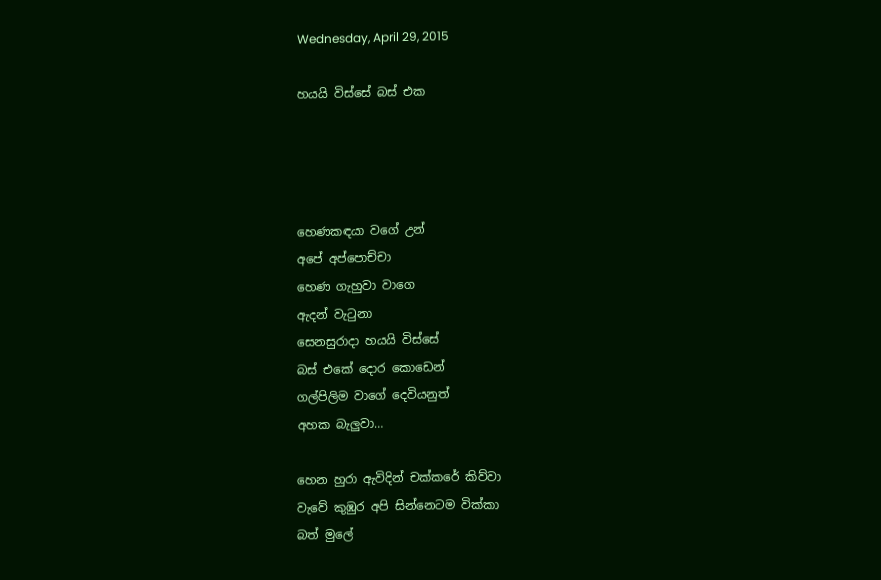Wednesday, April 29, 2015

හයයි විස්සේ බස් එක




හෙණකඳයා වගේ උන්
අපේ අප්පොච්චා
හෙණ ගැහුවා වාගෙ
ඇදන් වැටුනා
සෙනසුරාදා හයයි විස්සේ
බස් එකේ දොර කොඩෙන්
ගල්පිලිම වාගේ දෙවියනුත්
අහක බැලුවා…

හෙන හුරා ඇවිදින් චක්කරේ කිව්වා
වැවේ කුඹුර අපි සින්නෙටම වික්කා
බත් මුලේ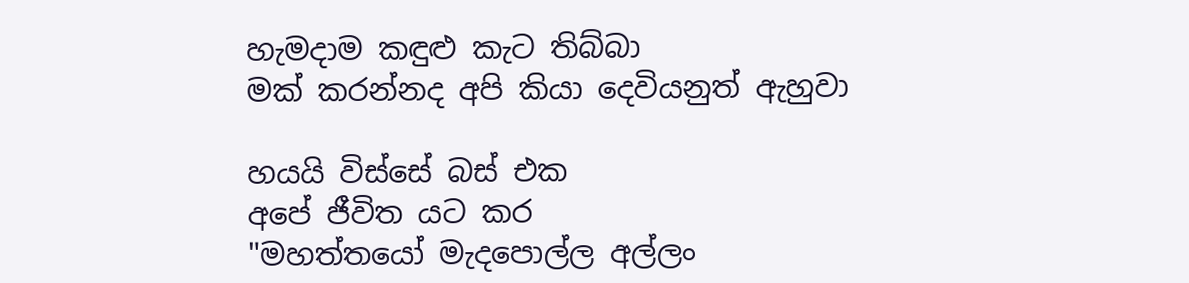හැමදාම කඳුළු කැට තිබ්බා
මක් කරන්නද අපි කියා දෙවියනුත් ඇහුවා

හයයි විස්සේ බස් එක
අපේ ජීවිත යට කර
"මහත්තයෝ මැදපොල්ල අල්ලං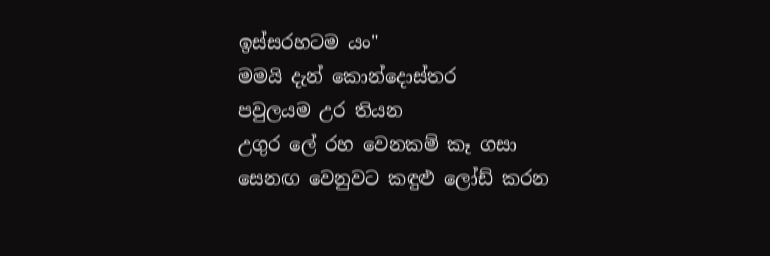ඉස්සරහටම යං"
මමයි දැන් කොන්දොස්තර
පවුලයම උර තියන
උගුර ලේ රහ වෙනකම් කෑ ගසා
සෙනඟ වෙනුවට කඳුළු ලෝඩ් කරන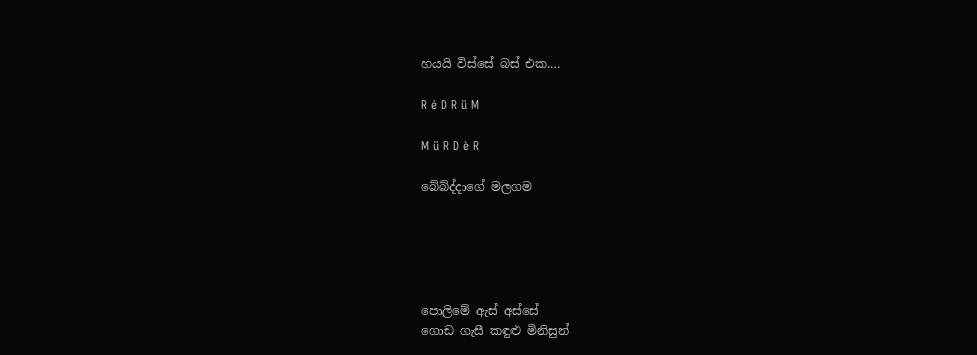හයයි විස්සේ බස් එක.…

R é D R ü M

M ü R D è R

බේබ්ද්දාගේ මලගම





පොලිමේ ඇස් අස්සේ
ගොඩ ගැසී කඳුළු මිනිසුන්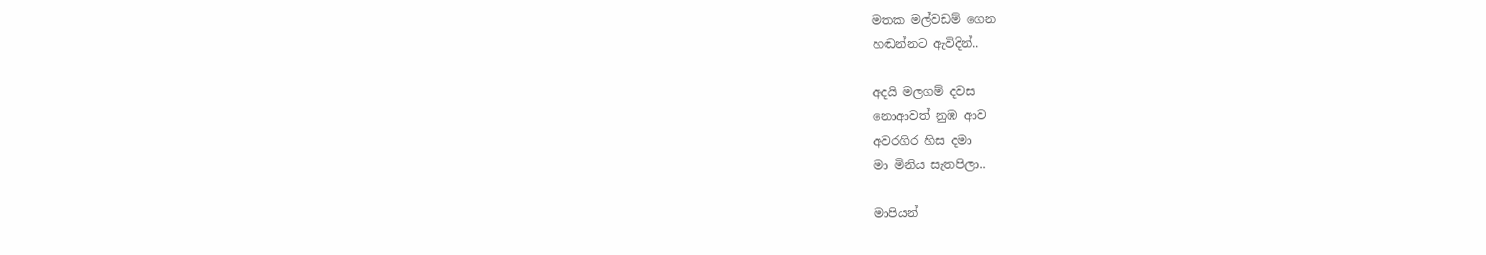මතක මල්වඩම් ගෙන
හඬන්නට ඇවිදින්..

අදයි මලගම් දවස
නොආවත් නුඹ ආව
අවරගිර හිස දමා
මා මිනිය සැතපිලා..

මාපියන්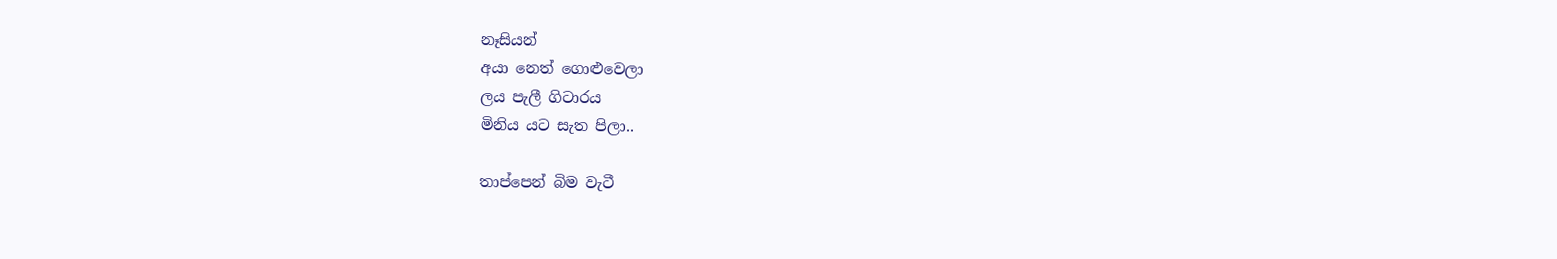නෑසියන්
අයා නෙත් ගොළුවෙලා
ලය පැලී ගිටාරය
මිනිය යට සැත පිලා..

තාප්පෙන් බිම වැටී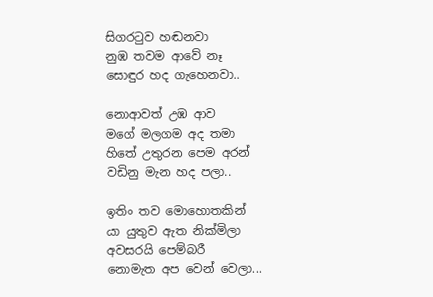සිගරටුව හඬනවා
නුඹ තවම ආවේ නෑ
සොඳුර හද ගැහෙනවා..

නොආවත් උඹ ආව
මගේ මලගම අද තමා
හිතේ උතුරන පෙම අරන්
වඩිනු මැන හද පලා..

ඉතිං තව මොහොතකින්
යා යුතුව ඇත නික්මිලා
අවසරයි පෙම්බරී
නොමැත අප වෙන් වෙලා...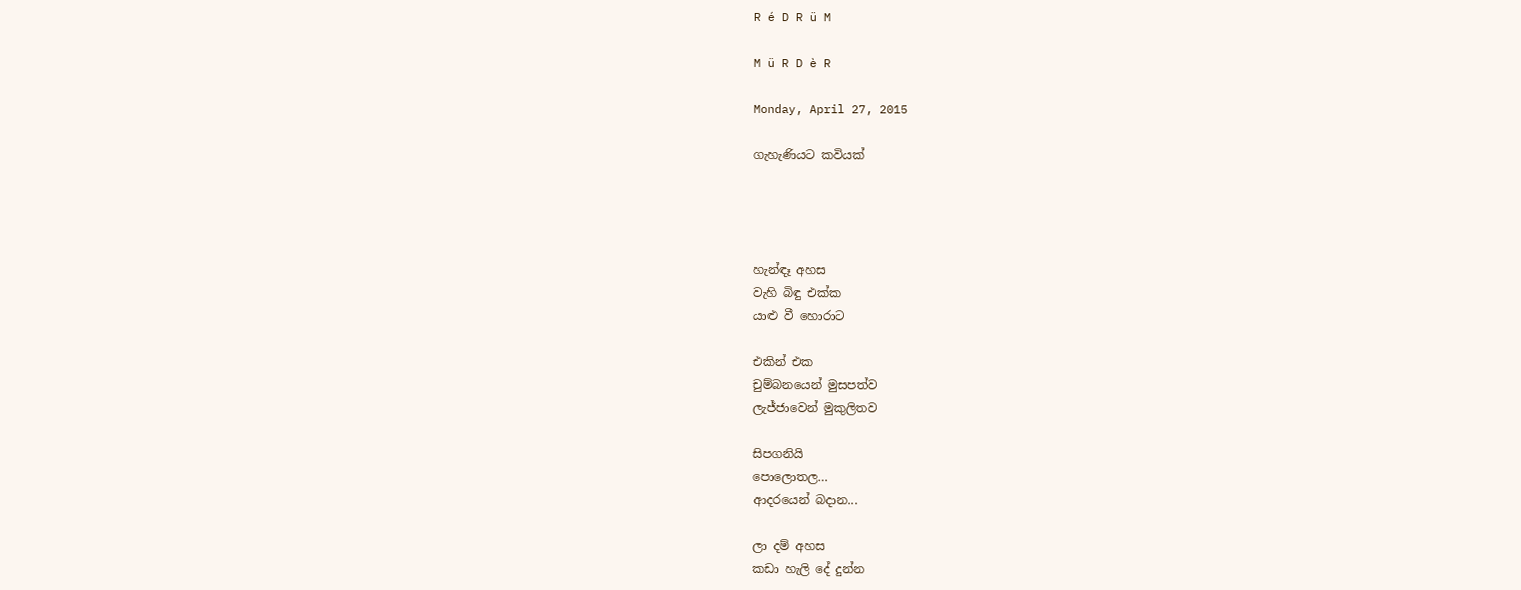R é D R ü M

M ü R D è R

Monday, April 27, 2015

ගැහැණියට කවියක්




හැන්ඳෑ අහස
වැහි බිඳු එක්ක
යාළු වී හොරාට

එකින් එක
චුම්බනයෙන් මුසපත්ව
ලැජ්ජාවෙන් මුකුලිතව

සිපගනියි
පොලොතල…
ආදරයෙන් බදාන...

ලා දම් අහස
කඩා හැලි දේ දුන්න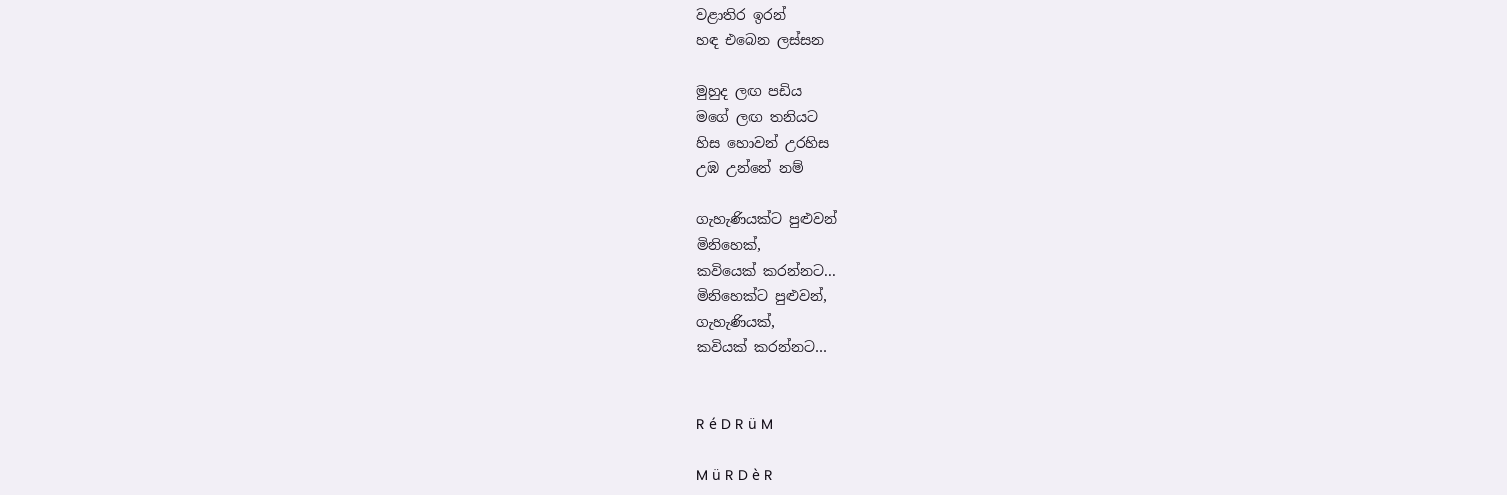වළාතිර ඉරන්
හඳ එබෙන ලස්සන

මුහුද ලඟ පඩිය
මගේ ලඟ තනියට
හිස හොවන් උරහිස
උඹ උන්නේ නම්

ගැහැණියක්ට පුළුවන්
මිනිහෙක්,
කවියෙක් කරන්නට...
මිනිහෙක්ට පුළුවන්,
ගැහැණියක්,
කවියක් කරන්නට…


R é D R ü M

M ü R D è R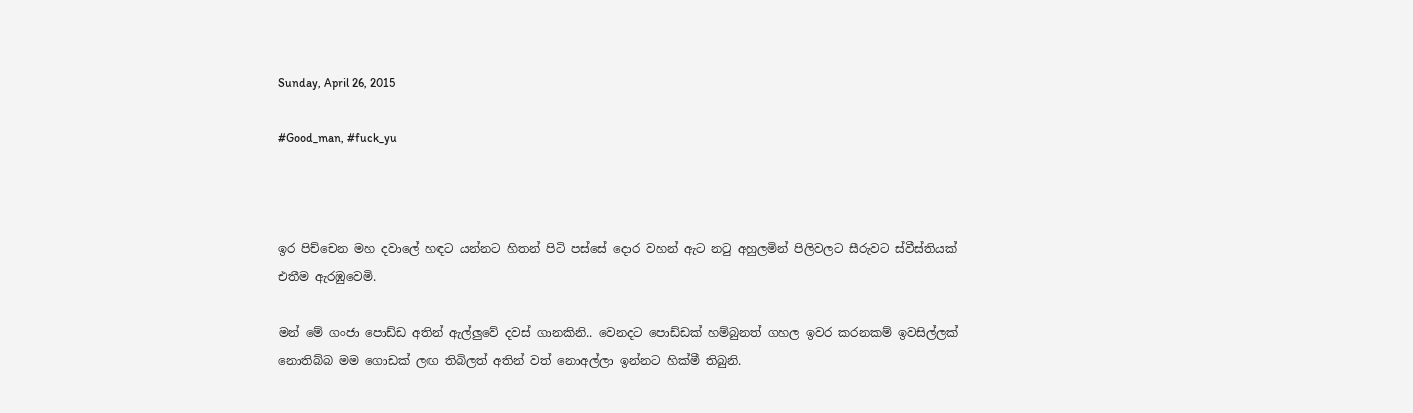Sunday, April 26, 2015

#Good_man, #fuck_yu



ඉර පිච්චෙන මහ දවාලේ හඳට යන්නට හිතන් පිටි පස්සේ දොර වහන් ඇට නටු අහුලමින් පිලිවලට සීරුවට ස්වීස්තියක් එතීම ඇරඹුවෙමි.

මන් මේ ගංජා පොඩ්ඩ අතින් ඇල්ලුවේ දවස් ගානකිනි.. වෙනදට පොඩ්ඩක් හම්බුනත් ගහල ඉවර කරනකම් ඉවසිල්ලක් නොතිබ්බ මම ගොඩක් ලඟ තිබිලත් අතින් වත් නොඅල්ලා ඉන්නට හික්මී තිබුනි.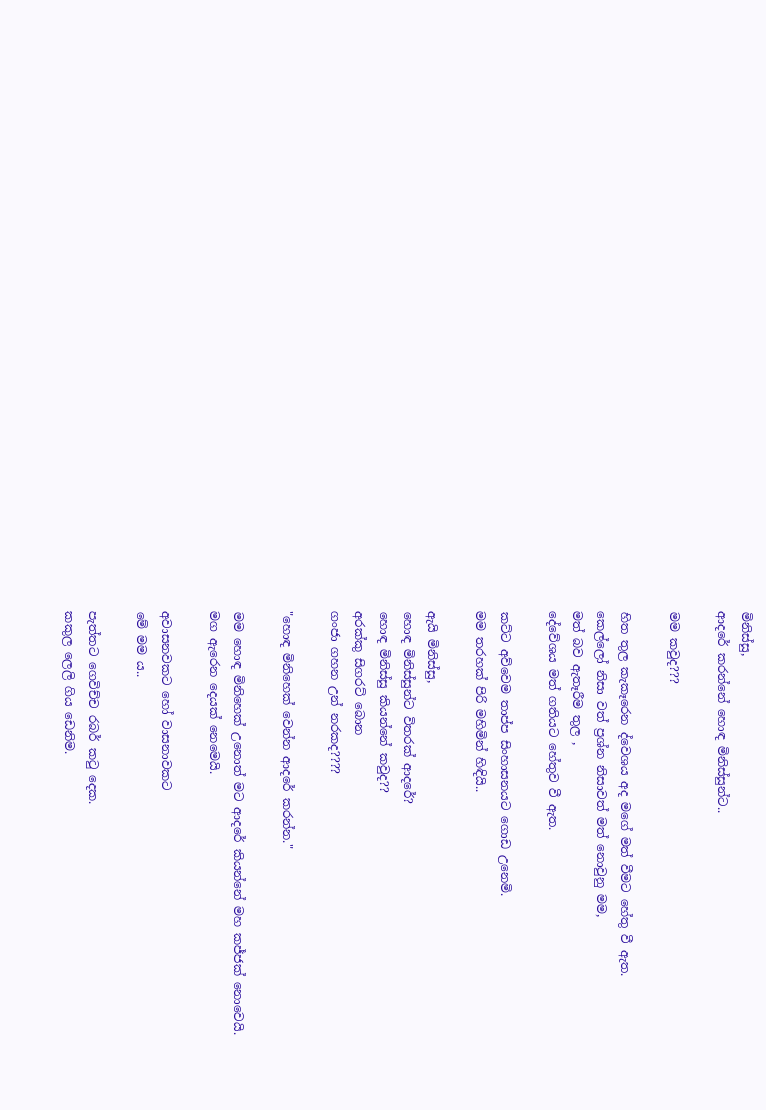මිනිස්සු,
ආදරේ කරන්නේ හොඳ මිනිස්සුන්ට..

මම කවුද???

හිත තුල කැකෑරෙන ද්වෙශය අද මගේ මත් වීමට හේතු වී ඇත.
කෙල්ලෝ නිසා වත් ප්‍රශ්න නිසාවත් මත් නොවුනු මම,
මත් බව ඇතෑරීම තුල ,
දේවේශය මත් ගතියට හේතුව වී ඇත.

කට්ට අව්වෙම තාප්ප සිංහාසනයට ගොඩ උනෙමි.
මම තරහක් පිරි මහිමින් හිඳියි..

ඇයි මිනිස්සු,
හොඳ මිනිස්සුන්ට විතරක් ආදරේ?
හොඳ මිනිස්සු කියන්නේ කවුද??
අරක්කු සිගරට් බොන
ගංජා ගහන උන් නරකද????

"හොඳ මිනිහෙක් වෙන්න ආදරේ කරන්න."

මම හොඳ මිනිහෙක් උනොත් මට ආදරේ කියන්නේ මහ කජ්ජක් නොවෙයි.
මග ඇරෙන දෙයක් නෙමෙයි.

අවාසනවකට හෝ වාසනාවකට
මේ මම ය..

පැත්තට ගෙවිච්ච රබර් කටු දෙක.
කකුල ලෙලි ගිය ඩෙනිම.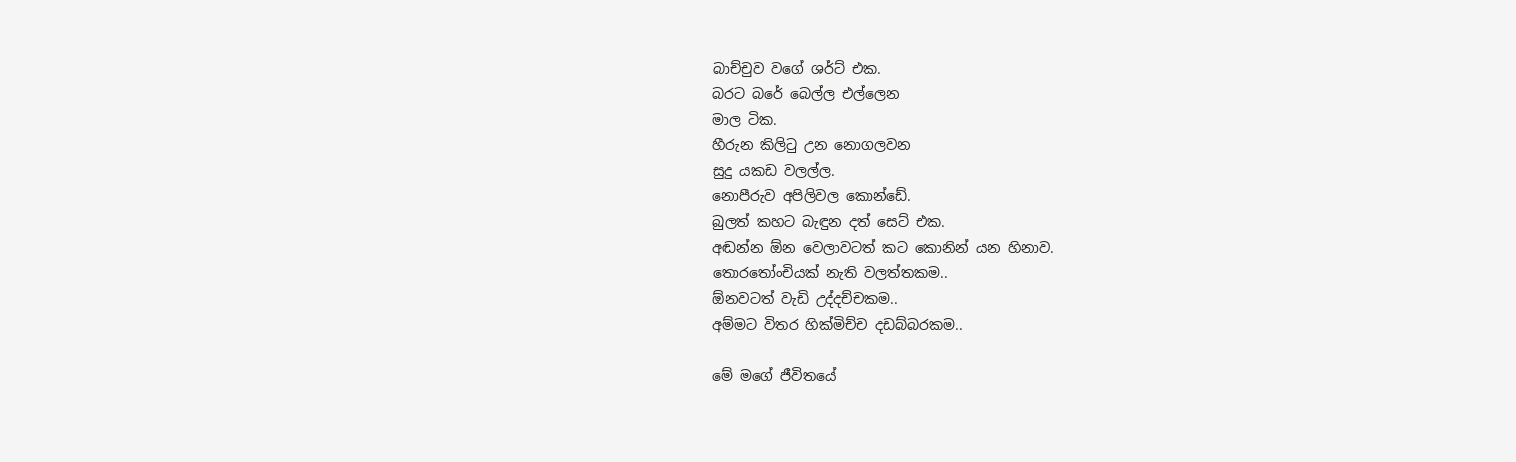බාච්චුව වගේ ශර්ට් එක.
බරට බරේ බෙල්ල එල්ලෙන
මාල ටික.
හීරුන කිලිටු උන නොගලවන
සුදු යකඩ වලල්ල.
නොපීරුව අපිලිවල කොන්ඩේ.
බුලත් කහට බැඳුන දත් සෙට් එක.
අඬන්න ඕන වෙලාවටත් කට කොනින් යන හිනාව.
තොරතෝංචියක් නැති වලත්තකම..
ඕනවටත් වැඩි උද්දච්චකම..
අම්මට විතර හික්මිච්ච දඩබ්බරකම..

මේ මගේ ජීවිතයේ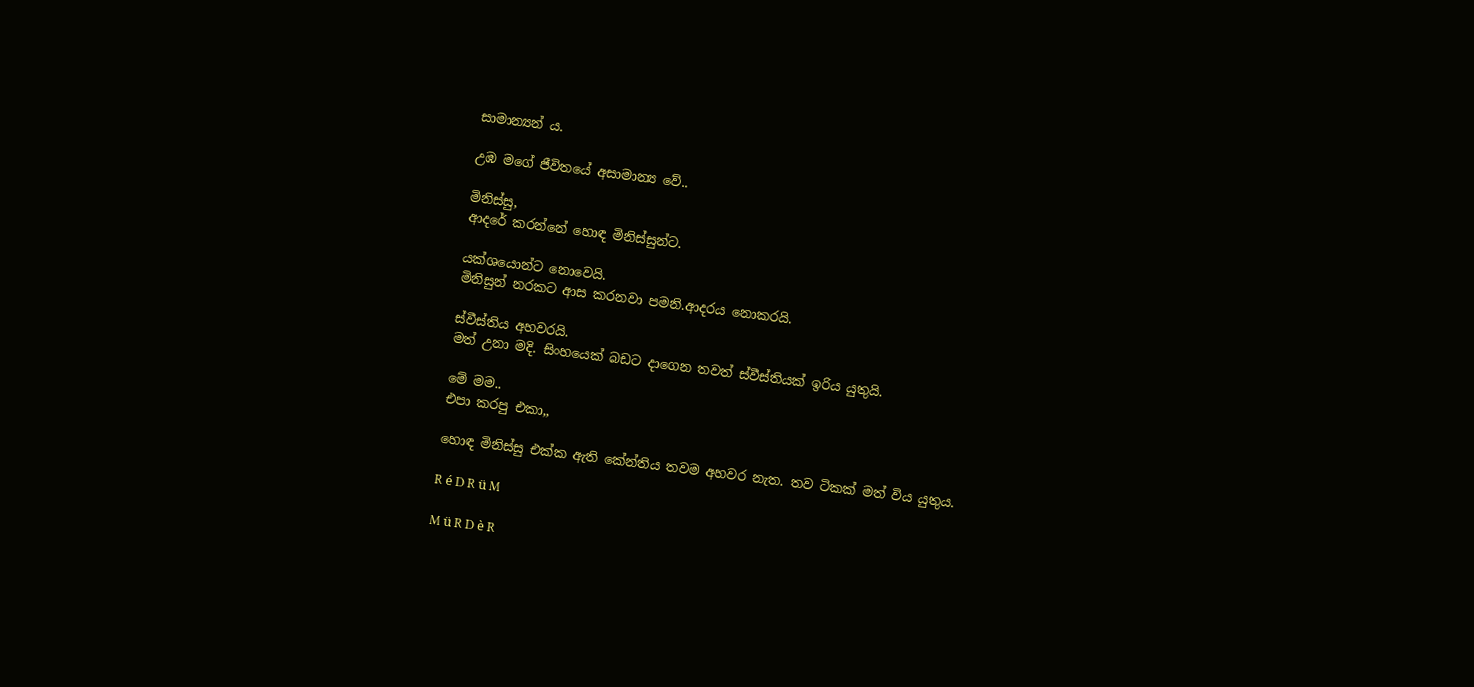සාමාන්‍යන් ය.

උඹ මගේ ජීවිතයේ අසාමාන්‍ය වේ..

මිනිස්සු,
ආදරේ කරන්නේ හොඳ මිනිස්සුන්ට.

යක්ශයොන්ට නොවෙයි.
මිනිසුන් නරකට ආස කරනවා පමනි.ආදරය නොකරයි.

ස්වීස්තිය අහවරයි.
මත් උනා මදි. සිංහයෙක් බඩට දාගෙන තවත් ස්වීස්තියක් ඉරිය යුතුයි.

මේ මම..
එපා කරපු එකා,,

හොඳ මිනිස්සු එක්ක ඇති කේන්තිය තවම අහවර නැත. තව ටිකක් මත් විය යුතුය.

R é D R ü M

M ü R D è R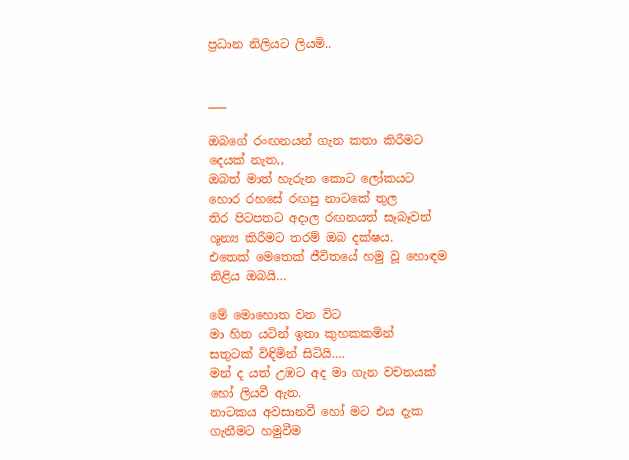ප්‍රධාන නිලියට ලියමි..


___

ඔබගේ රංඟනයන් ගැන කතා කිරීමට
දෙයක් නැත,,
ඔබත් මාත් හැරුන කොට ලෝකයට
හොර රහසේ රඟපු නාටකේ තුල
තිර පිටපතට අදාල රඟනයත් සෑබෑවත්
ශූන්‍ය කිරීමට තරම් ඔබ දක්ෂය.
එතෙක් මෙතෙක් ජීවිතයේ හමු වූ හොඳම
නිළිය ඔබයි…

මේ මොහොත වන විට
මා හිත යටින් ඉතා කුහකකමින්
සතුටක් විඳිමින් සිටියි.…
මන් ද යත් උඹට අද මා ගැන වචනයක්
හෝ ලියවී ඇත.
නාටකය අවසානවී හෝ මට එය දැක
ගැනීමට හමුවීම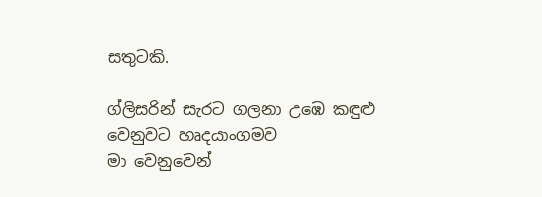සතුටකි.

ග්ලිසරින් සැරට ගලනා උඹෙ කඳුළු
වෙනුවට හෘදයාංගමව
මා වෙනුවෙන්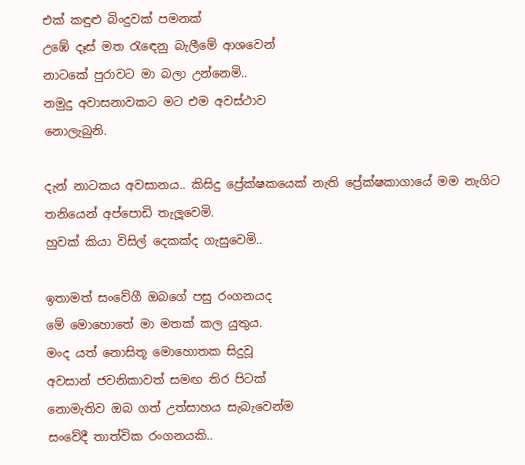එක් කඳුළු බිංදුවක් පමනක්
උඹේ දෑස් මත රැඳෙනු බැලීමේ ආශවෙන්
නාටකේ පුරාවට මා බලා උන්නෙමි..
නමුදු අවාසනාවකට මට එම අවස්ථාව
නොලැබුනි.

දැන් නාටකය අවසානය.. කිසිදු ප්‍රේක්ෂකයෙක් නැති ප්‍රේක්ෂකාගායේ මම නැගිට තනියෙන් අප්පොඩි තැලූවෙමි.
හුවක් කියා විසිල් දෙකක්ද ගැසුවෙමි..

ඉතාමත් සංවේගී ඔබගේ පසු රංගනයද
මේ මොහොතේ මා මතක් කල යුතුය.
මංද යත් නොසිතූ මොහොතක සිදුවූ
අවසාන් ජවනිකාවත් සමඟ තිර පිටක්
නොමැතිව ඔබ ගත් උත්සාහය සැබැවෙන්ම
සංවේදී තාත්වික රංගනයකි..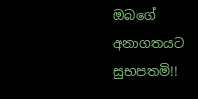ඔබගේ අනාගතයට සුභපතමි!!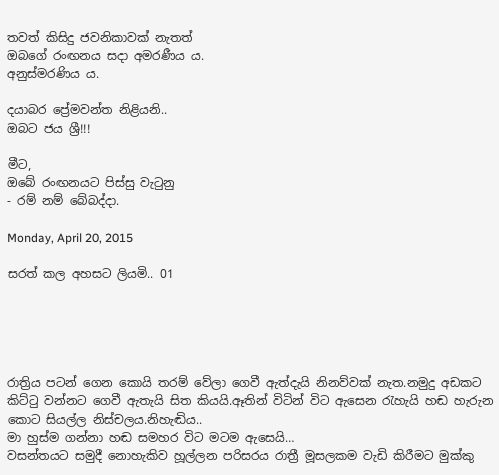තවත් කිසිදු ජවනිකාවක් නැතත්
ඔබගේ රංඟනය සදා අමරණීය ය.
අනුස්මරණිය ය.

දයාබර ප්‍රේමවන්ත නිළියනි..
ඔබට ජය ශ්‍රී!!!

මීට,
ඔබේ රංඟනයට පිස්සු වැටුනු
- රම් නම් බේබද්දා.

Monday, April 20, 2015

සරත් කල අහසට ලියමි.. 01





රාත්‍රිය පටන් ගෙන කොයි තරම් වේලා ගෙවී ඇත්දැයි නිනව්වක් නැත.නමුදු අඩකට කිට්ටු වන්නට ගෙවී ඇතැයි සිත කියයි.ඈතින් විටින් විට ඇසෙන රැහැයි හඬ හැරුන කොට සියල්ල නිස්චලය.නිහැඬිය..
මා හුස්ම ගන්නා හඬ සමහර විට මටම ඇසෙයි…
වසන්තයට සමුදී නොහැකිව හූල්ලන පරිසරය රාත්‍රී මූසලකම වැඩි කිරීමට මුක්කු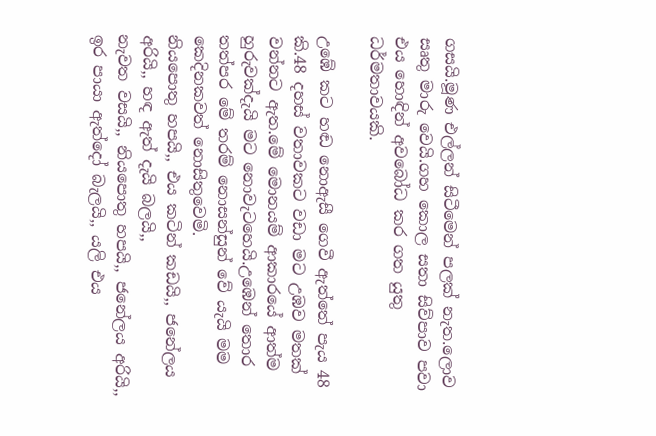ගසයි.මූණ එල්ලන් සිටීමෙන් පලක් නැත.ලොව සෘතු මාරු වෙයි.ගහ කොල සතා සිව්පාව පවා එය හොඳින් අවබෝධ කර ගත යුතු ධර්මතාවයකි.

උඹේ කට හඬ නොඇසී ගෙවී ඇත්තේ පැය 48 කි.48 දහස් වතාවකට වඩා මට උඹව මතක් වන්නට ඇත.මේ මොනයම් ආකාරයේ ආත්ම හුරුවක්දැයි මට නොවැටහෙයි.උඹෙන් තොර තත්පර මේ තරම් නොසන්සුන් වේ යැයි මම කෙදිනකවත් නොසිතුවෙමි.
නියපොතු හපයි,, එය කටින් කඩයි,, ජනේලය අරියි,, හඳ ඇත් දැයි බලයි,,
නැවත වසයි,, නියපොතු හපයි,, ජනේලය අරියි,, ඉර පායා ඇත්දෝ බැලයි,, යලි එය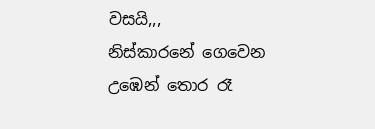වසයි,,,
නිස්කාරනේ ගෙවෙන උඹෙන් තොර රෑ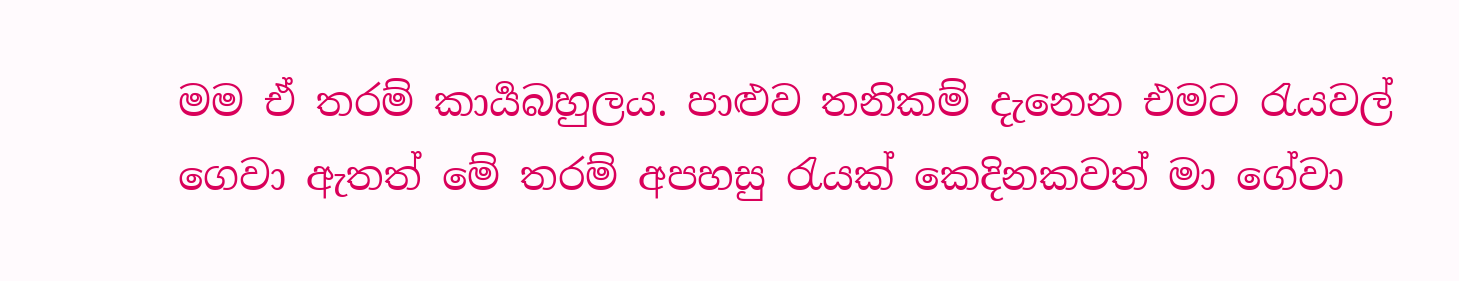මම ඒ තරම් කාර්‍යබහුලය. පාළුව තනිකම් දැනෙන එමට රැයවල් ගෙවා ඇතත් මේ තරම් අපහසු රැයක් කෙදිනකවත් මා ගේවා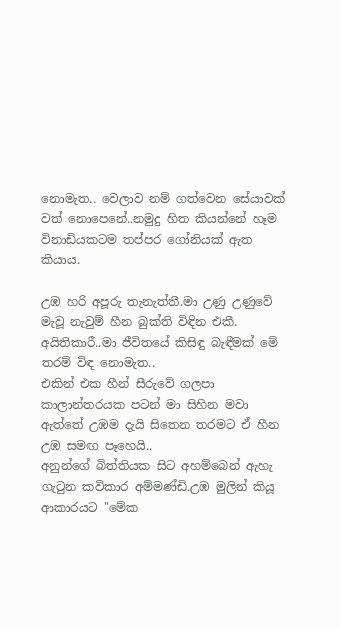නොමැත.. වෙලාව නම් ගත්වෙන සේයාවක් වත් නොපෙනේ..නමුදු හිත කියන්නේ හෑම විනාඩියකටම තප්පර ගෝනියක් ඇත කියාය.

උඹ හරි අපූරු තැනැත්තී.මා උණු උණුවේ මැවූ නැවුම් හීන බුක්ති විඳින එකී. අයිතිකාරී..මා ජීවිතයේ කිසිඳු බැඳීමක් මේ තරම් විඳ නොමැත..
එකින් එක හීන් සීරුවේ ගලපා කාලාන්තරයක පටන් මා සිහින මවා ඇත්තේ උඹම දැයි සිතෙන තරමට ඒ හීන උඹ සමඟ පෑහෙයි..
අනුන්ගේ බිත්තියක සිට අහම්බෙන් ඇහැ ගැටුන කවිකාර අම්මණ්ඩි.උඹ මුලින් කියූ ආකාරයට "මේක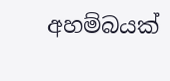අහම්බයක්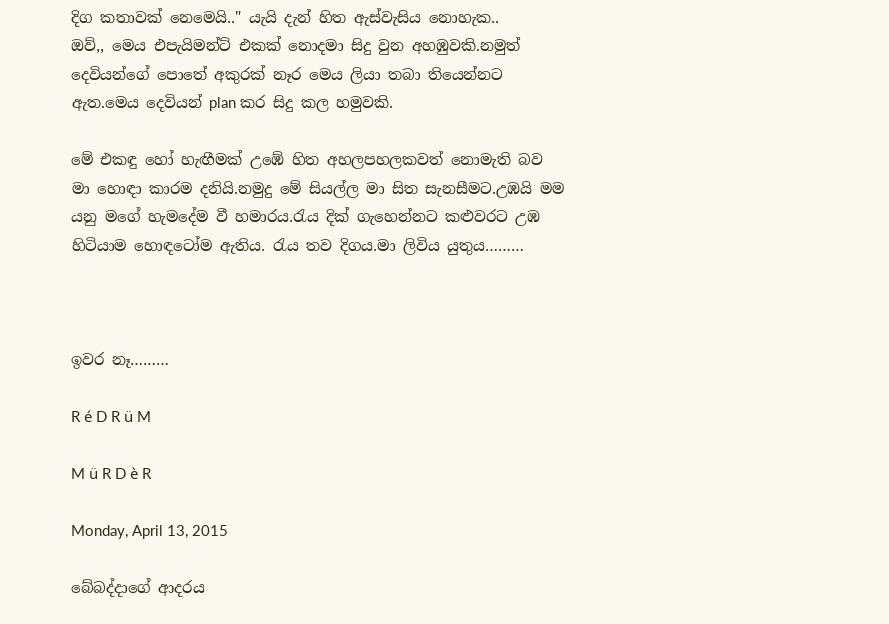දිග කතාවක් නෙමෙයි.." යැයි දැන් හිත ඇස්වැසිය නොහැක..
ඔව්,, මෙය එපැයිමන්ට් එකක් නොදමා සිදු වුන අහඹුවකි.නමුත් දෙවියන්ගේ පොතේ අකුරක් නෑර මෙය ලියා තබා තියෙන්නට ඇත.මෙය දෙවියන් plan කර සිදු කල හමුවකි.

මේ එකඳු හෝ හැඟීමක් උඹේ හිත අහලපහලකවත් නොමැති බව මා හොඳා කාරම දනියි.නමුදු මේ සියල්ල මා සිත සැනසීමට.උඹයි මම යනු මගේ හැමදේම වී හමාරය.රැය දික් ගැහෙන්නට කළුවරට උඹ හිටියාම හොඳටෝම ඇතිය. රැය තව දිගය.මා ලිවිය යුතුය………



ඉවර නෑ………

R é D R ü M

M ü R D è R

Monday, April 13, 2015

බේබද්දාගේ ආදරය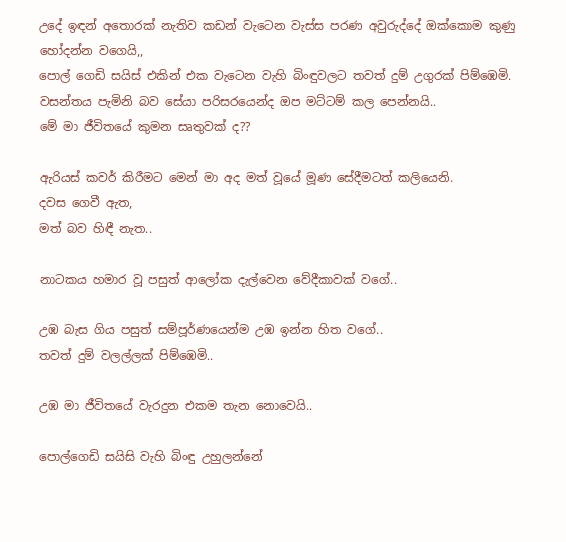උදේ ඉඳන් අතොරක් නැතිව කඩන් වැටෙන වැස්ස පරණ අවුරුද්දේ ඔක්කොම කුණු හෝදන්න වගෙයි,,
පොල් ගෙඩි සයිස් එකින් එක වැටෙන වැහි බිංඳුවලට තවත් දුම් උගුරක් පිම්ඹෙමි.
වසන්තය පැමිනි බව සේයා පරිසරයෙන්ද ඔප මට්ටම් කල පෙන්නයි..
මේ මා ජීවිතයේ කුමන සෘතුවක් ද??

ඇරියස් කවර් කිරීමට මෙන් මා අද මත් වූයේ මූණ සේදීමටත් කලියෙනි.
දවස ගෙවී ඇත,
මත් බව හිඳී නැත..

නාටකය හමාර වූ පසුත් ආලෝක දැල්වෙන වේදීකාවක් වගේ..

උඹ බැස ගිය පසුත් සම්පූර්ණයෙන්ම උඹ ඉන්න හිත වගේ..
තවත් දුම් වලල්ලක් පිම්ඹෙමි..

උඹ මා ජීවිතයේ වැරදුන එකම තැන නොවෙයි..

පොල්ගෙඩි සයිසි වැහි බිංඳු උහුලන්නේ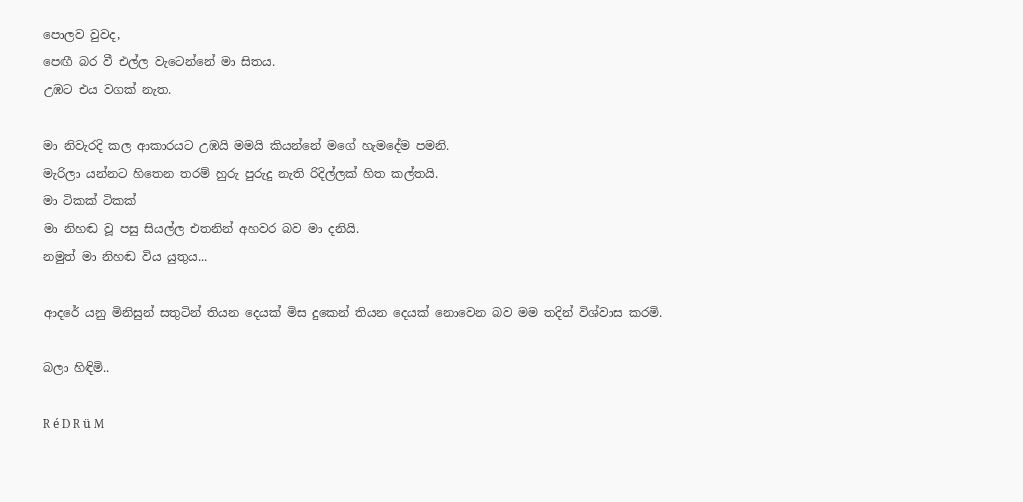පොලව වුවද,
පෙඟී බර වී එල්ල වැටෙන්නේ මා සිතය.
උඹට එය වගක් නැත.

මා නිවැරදි කල ආකාරයට උඹයි මමයි කියන්නේ මගේ හැමදේම පමනි.
මැරිලා යන්නට හිතෙන තරම් හුරු පුරුදු නැති රිදිල්ලක් හිත කල්තයි.
මා ටිකක් ටිකක්
මා නිහඬ වූ පසු සියල්ල එතනින් අහවර බව මා දනියි.
නමුත් මා නිහඬ විය යුතුය...

ආදරේ යනු මිනිසුන් සතුටින් තියන දෙයක් මිස දුකෙන් තියන දෙයක් නොවෙන බව මම තදින් විශ්වාස කරමි.

බලා හිඳිමි..

R é D R ü M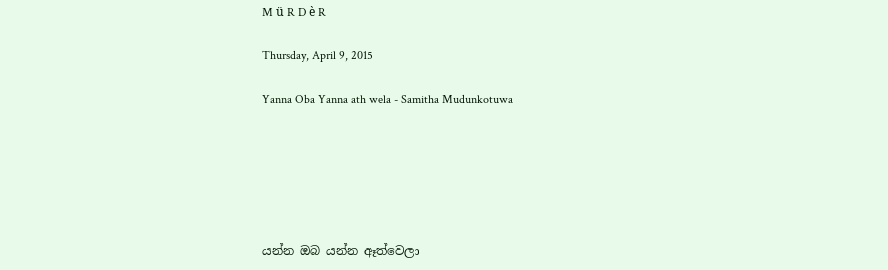M ü R D è R

Thursday, April 9, 2015

Yanna Oba Yanna ath wela - Samitha Mudunkotuwa






යන්න ඔබ යන්න ඈත්වෙලා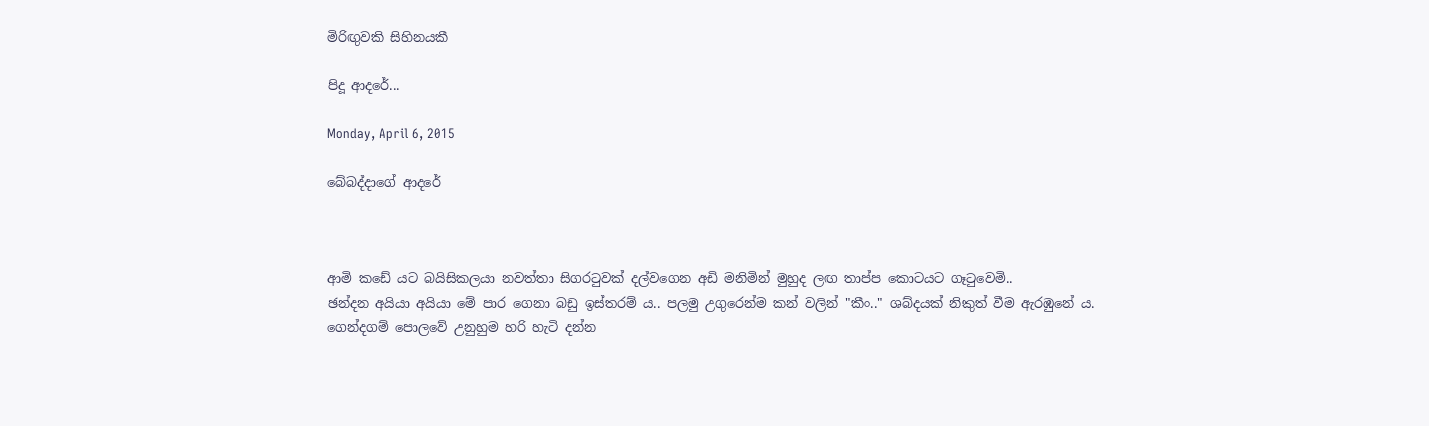මිරිඟුවකි සිහිනයකී

පිදූ ආදරේ...

Monday, April 6, 2015

බේබද්දාගේ ආදරේ



ආමි කඩේ යට බයිසිකලයා නවත්තා සිගරටුවක් දල්වගෙන අඩි මනිමින් මුහුද ලඟ තාප්ප කොටයට ගෑටුවෙමි..
ඡන්දන අයියා අයියා මේ පාර ගෙනා බඩු ඉස්තරම්‍ ය.. පලමු උගුරෙන්ම කන් වලින් "කීං.." ශබ්දයක් නිකුත් වීම ඇරඹුනේ ය.
ගෙන්දගම් පොලවේ උනුහුම හරි හැටි දන්න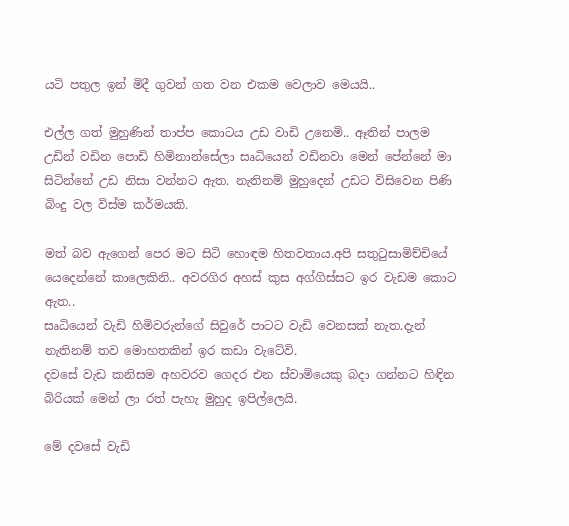යටි පතුල ඉන් මිදී ගුවන් ගත වන එකම වෙලාව මෙයයි..

එල්ල ගත් මුහුණින් තාප්ප කොටය උඩ වාඩි උනෙමි.. ඈතින් පාලම උඩින් වඩින පොඩි හිමිනාන්සේලා සෘධියෙන් වඩිනවා මෙන් පේන්නේ මා සිටින්නේ උඩ නිසා වන්නට ඇත. නැතිනම් මුහුදෙන් උඩට විසිවෙන පිණි බිංදු වල විස්ම කර්මයකි.

මත් බව ඇගෙන් පෙර මට සිටි හොඳම හිතවතාය.අපි සතුටුසාමිච්චියේ යෙදෙන්නේ කාලෙකිනි.. අවරගිර අහස් කුස අග්ගිස්සට ඉර වැඩම කොට ඇත..
සෘධියෙන් වැඩි හිමිවරුන්ගේ සිවුරේ පාටට වැඩි වෙනසක් නැත.දැන් නැතිනම් තව මොහතකින් ඉර කඩා වැටේවි.
දවසේ වැඩ කනිසම අහවරව ගෙදර එන ස්වාමියෙකු බදා ගන්නට හිඳින බිරියක් මෙන් ලා රත් පැහැ මුහුද ඉපිල්ලෙයි.

මේ දවසේ වැඩි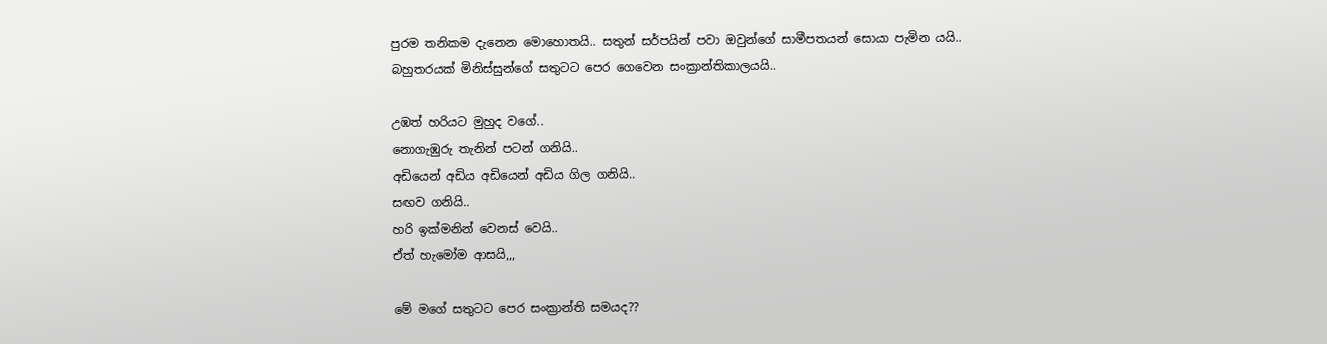පුරම තනිකම දැනෙන මොහොතයි.. සතුන් සර්පයින් පවා ඔවුන්ගේ සාමීපතයන් සොයා පැමින යයි..
බහුතරයක් මිනිස්සුන්ගේ සතුටට පෙර ගෙවෙන සංක්‍රාන්තිකාලයයි..

උඹත් හරියට මුහුද වගේ..
නොගැඹුරු තැනින් පටන් ගනියි..
අඩියෙන් අඩිය අඩියෙන් අඩිය ගිල ගනියි..
සඟව ගනියි..
හරි ඉක්මනින් වෙනස් වෙයි..
ඒත් හැමෝම ආසයි,,,

මේ මගේ සතුටට පෙර සංක්‍රාන්ති සමයද??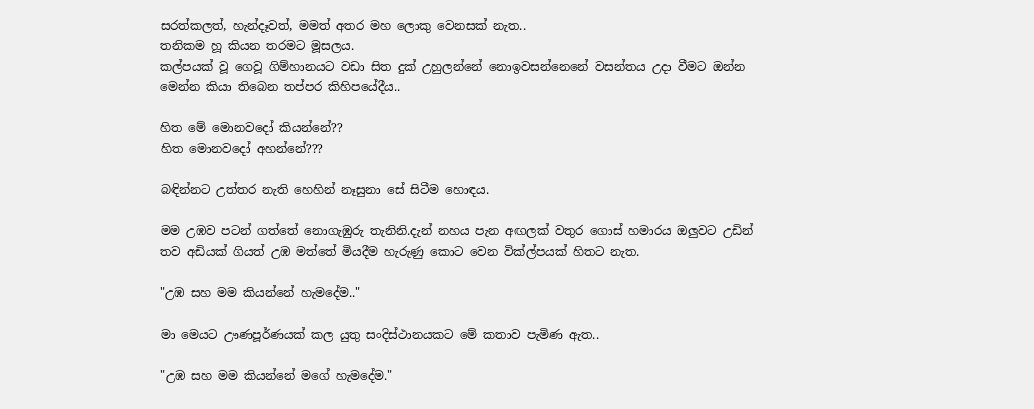සරත්කලත්, හැන්දෑවත්, මමත් අතර මහ ලොකු වෙනසක් නැත..
තනිකම හූ කියන තරමට මූසලය.
කල්පයක් වූ ගෙවූ ගිම්හානයට වඩා සිත දුක් උහුලන්නේ නොඉවසන්නෙනේ වසන්තය උදා වීමට ඔන්න මෙන්න කියා තිබෙන තප්පර කිහිපයේදීය..

හිත මේ මොනවදෝ කියන්නේ??
හිත මොනවදෝ අහන්නේ???

බඳින්නට උත්තර නැති හෙහින් නෑසුනා සේ සිටීම හොඳය.

මම උඹව පටන් ගත්තේ නොගැඹුරු තැනිනි.දැන් නහය පැන අඟලක් වතුර ගොස් හමාරය ඔලුවට උඩින් තව අඩියක් ගියත් උඹ මත්තේ මියදීම හැරුණු කොට වෙන වික්ල්පයක් හිතට නැත.

"උඹ සහ මම කියන්නේ හැමදේම.."

මා මෙයට ඌණපූර්ණයක් කල යුතු සංදිස්ථානයකට මේ කතාව පැමිණ ඇත..

"උඹ සහ මම කියන්නේ මගේ හැමදේම."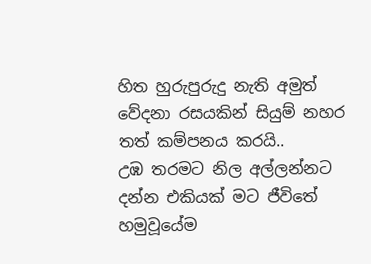හිත හුරුපුරුදු නැති අමුත් වේදනා රසයකින් සියුම් නහර තත් කම්පනය කරයි..
උඹ තරමට නිල අල්ලන්නට දන්න එකියක් මට ජීවිතේ හමුවූයේම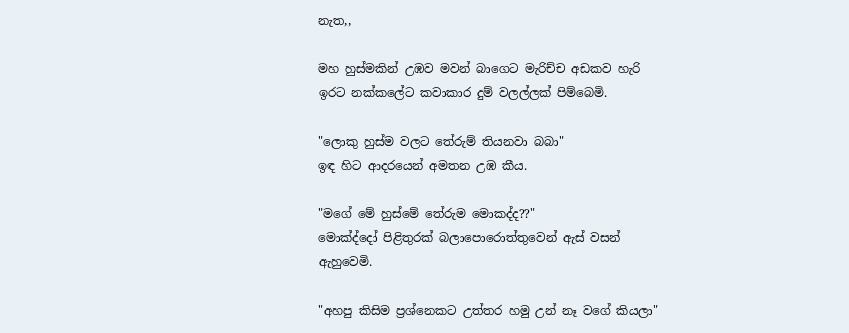නැත,,

මහ හුස්මකින් උඹව මවන් බාගෙට මැරිච්ච අඩකව හැරි ඉරට නක්කලේට කවාකාර දුම් වලල්ලක් පිම්බෙමි.

"ලොකු හුස්ම වලට තේරුම් තියනවා බබා"
ඉඳ හිට ආදරයෙන් අමතන උඹ කීය.

"මගේ මේ හුස්මේ තේරුම මොකද්ද??"
මොක්ද්දෝ පිළිතුරක් බලාපොරොත්තුවෙන් ඇස් වසන් ඇහුවෙමි.

"අහපු කිසිම ප්‍රශ්නෙකට උත්තර හමු උන් නෑ වගේ කියලා"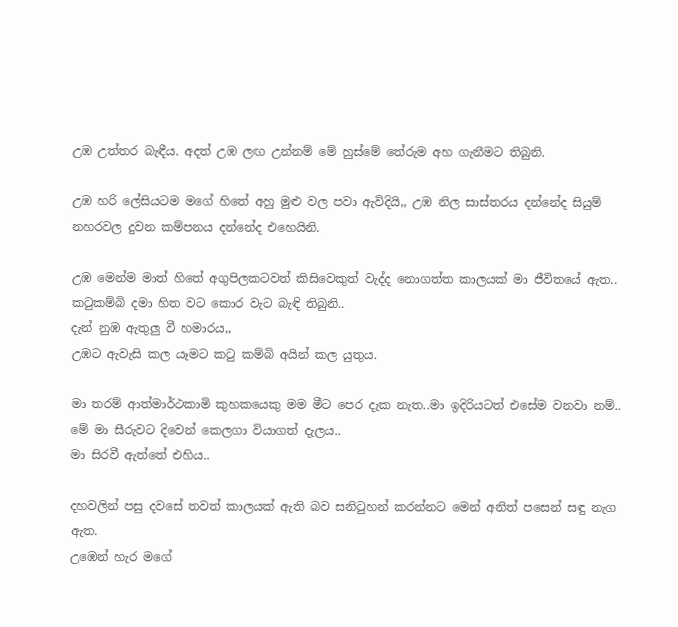උඹ උත්තර බැඳීය. අදත් උඹ ලඟ උන්නම් මේ හුස්මේ තේරුම අහ ගැනීමට තිබුනි.

උඹ හරි ලේසියටම මගේ හිතේ අහු මුළු වල පවා ඇවිදියි,, උඹ නිල සාස්තරය දන්නේද සියුම් නහරවල දුවන කම්පනය දන්නේද එහෙයිනි.

උඹ මෙන්ම මාත් හිතේ අගුපිලකටවත් කිසිවෙකුත් වැද්ද නොගත්ත කාලයක් මා ජීවිතයේ ඇත.. කටුකම්බි දමා හිත වට කොර වැට බැඳි තිබුනි..
දැන් නුඹ ඇතුලු වී හමාරය,,
උඹට ඇවැසි කල යෑමට කටු කම්බි අයින් කල යුතුය.

මා තරම් ආත්මාර්ථකාමි කුහකයෙකු මම මීට පෙර දැක නැත..මා ඉදිරියටත් එසේම වනවා නම්..
මේ මා සීරුවට දිවෙන් කෙලගා වියාගත් දැලය..
මා සිරවී ඇත්තේ එහිය..

දහවලින් පසු දවසේ තවත් කාලයක් ඇති බව සනිටුහන් කරන්නට මෙන් අනිත් පසෙන් සඳු නැග ඇත.
උඹෙන් හැර මගේ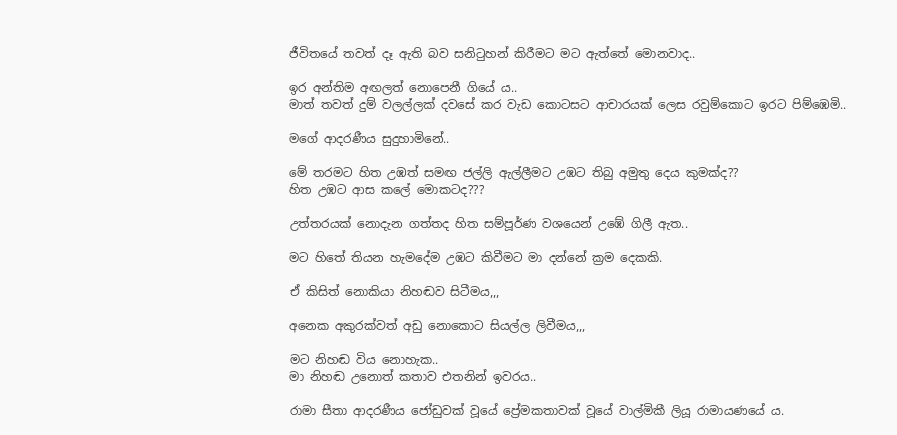ජීවිතයේ තවත් දෑ ඇති බව සනිටුහන් කිරීමට මට ඇත්තේ මොනවාද..

ඉර අන්තිම අඟලත් නොපෙනී ගියේ ය..
මාත් තවත් දුම් වලල්ලක් දවසේ කර වැඩ කොටසට ආචාරයක් ලෙස රවුම්කොට ඉරට පිම්ඹෙමි..

මගේ ආදරණීය සුදුහාමිනේ..

මේ තරමට හිත උඹත් සමඟ ජල්ලි ඇල්ලීමට උඹට තිබු අමුතු දෙය කුමක්ද??
හිත උඹට ආස කලේ මොකටද???

උත්තරයක් නොදැන ගත්තද හිත සම්පූර්ණ වශයෙන් උඹේ ගිලී ඇත..

මට හිතේ තියන හැමදේම උඹට කිවීමට මා දන්නේ ක්‍රම දෙකකි.

ඒ කිසිත් නොකියා නිහඬව සිටීමය,,,

අනෙක අකුරක්වත් අඩු නොකොට සියල්ල ලිවීමය,,,

මට නිහඬ විය නොහැක..
මා නිහඬ උනොත් කතාව එතනින් ඉවරය..

රාමා සීතා ආදරණීය ජෝඩුවක් වූයේ ප්‍රේමකතාවක් වූයේ වාල්මිකී ලියූ රාමායණයේ ය.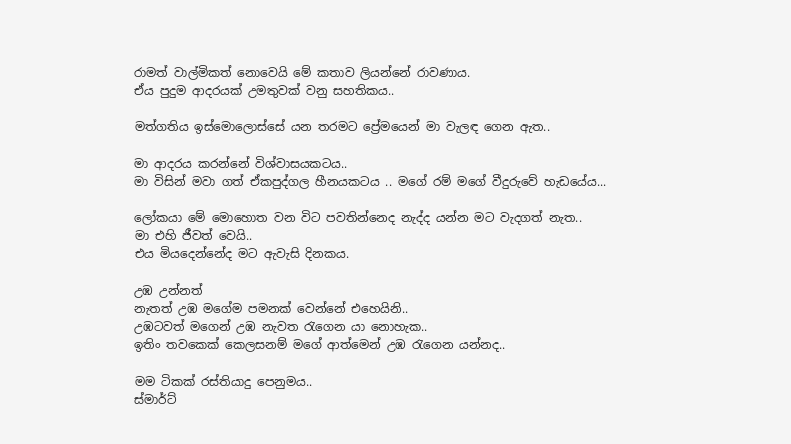රාමත් වාල්මිකත් නොවෙයි මේ කතාව ලියන්නේ රාවණාය.
ඒය පුදුම ආදරයක් උමතුවක් වනු සහතිකය..

මත්ගතිය ඉස්මොලොස්සේ යන තරමට ප්‍රේමයෙන් මා වැලඳ ගෙන ඇත..

මා ආදරය කරන්නේ විශ්වාසයකටය..
මා විසින් මවා ගත් ඒකපුද්ගල හීනයකටය .. මගේ රම් මගේ වීදුරුවේ හැඩයේය...

ලෝකයා මේ මොහොත වන විට පවතින්නෙද නැද්ද යන්න මට වැදගත් නැත..
මා එහි ජීවත් වෙයි..
එය මියදෙන්නේද මට ඇවැසි දිනකය.

උඹ උන්නත්
නැතත් උඹ මගේම පමනක් වෙන්නේ එහෙයිනි..
උඹටවත් මගෙන් උඹ නැවත රැගෙන යා නොහැක..
ඉතිං තවකෙක් කෙලසනම් මගේ ආත්මෙන් උඹ රැගෙන යන්නද..

මම ටිකක් රස්තියාදු පෙනුමය..
ස්මාර්ට්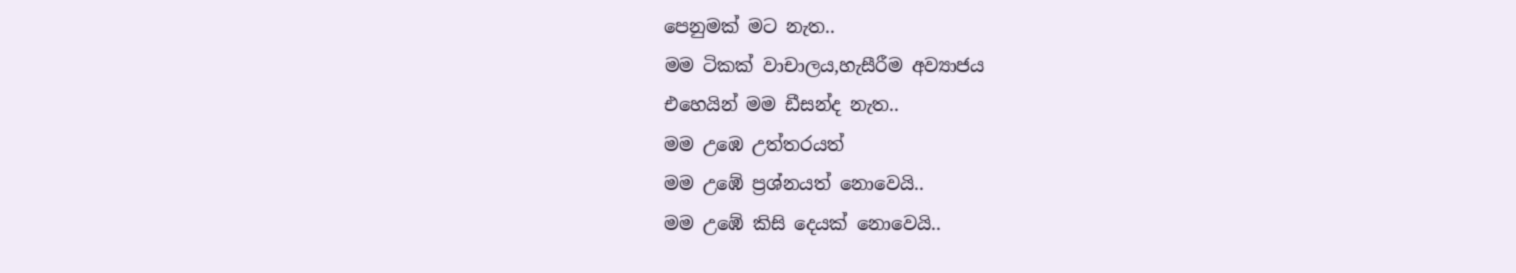පෙනුමක් මට නැත..
මම ටිකක් වාචාලය,හැසීරීම අව්‍යාජය
එහෙයින් මම ඩීසන්ද නැත..
මම උඹෙ උත්තරයත්
මම උඹේ ප්‍රශ්නයත් නොවෙයි..
මම උඹේ කිසි දෙයක් නොවෙයි..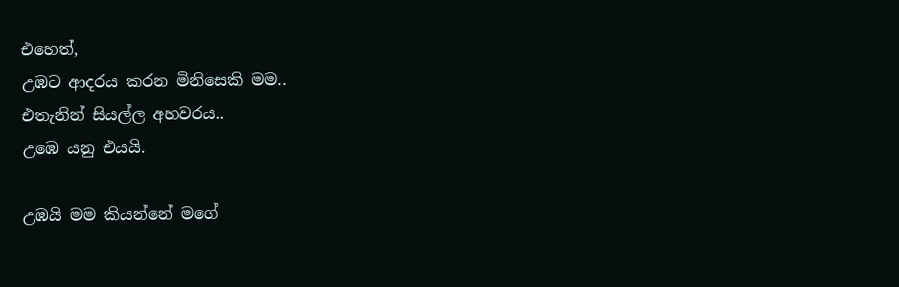එහෙත්,
උඹට ආදරය කරන මිනිසෙකි මම..
එතැනින් සියල්ල අහවරය..
උඹෙ යනු එයයි.

උඹයි මම කියන්නේ මගේ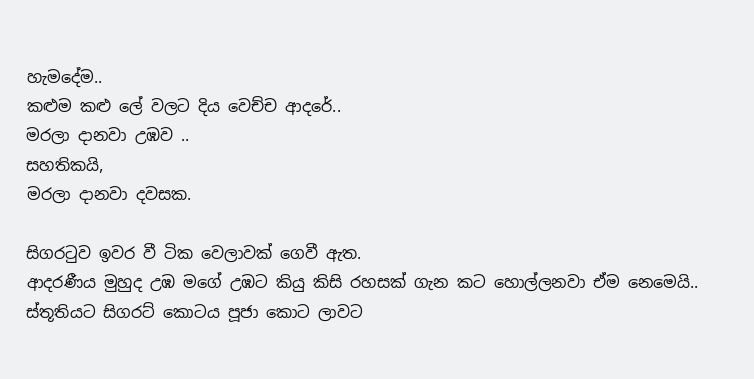හැමදේම..
කළුම කළු ලේ වලට දිය වෙච්ච ආදරේ..
මරලා දානවා උඹව ..
සහතිකයි,
මරලා දානවා දවසක.

සිගරටුව ඉවර වී ටික වෙලාවක් ගෙවී ඇත.
ආදරණීය මුහුද උඹ මගේ උඹට කියු කිසි රහසක් ගැන කට හොල්ලනවා ඒම නෙමෙයි.. ස්තූතියට සිගරට් කොටය පූජා කොට ලාවට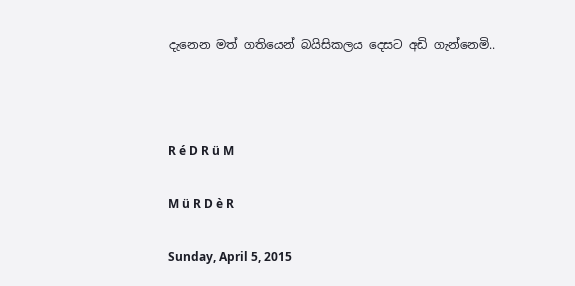දැනෙන මත් ගතියෙන් බයිසිකලය දෙසට අඩි ගැන්නෙමි..



R é D R ü M

M ü R D è R

Sunday, April 5, 2015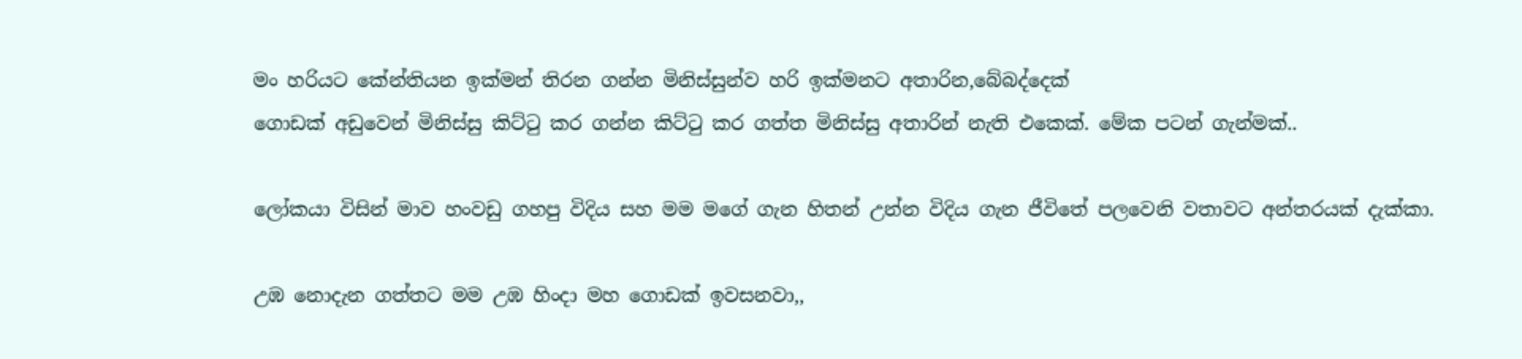මං හරියට කේන්තියන ඉක්මන් තිරන ගන්න මිනිස්සුන්ව හරි ඉක්මනට අතාරින,බේබද්දෙක්
ගොඩක් අඩුවෙන් මිනිස්සු කිට්ටු කර ගන්න කිට්ටු කර ගත්ත මිනිස්සු අතාරින් නැති එකෙක්. මේක පටන් ගැන්මක්..

ලෝකයා විසින් මාව හංවඩු ගහපු විදිය සහ මම මගේ ගැන හිතන් උන්න විදිය ගැන ජීවිතේ පලවෙනි වතාවට අන්තරයක් දැක්කා.

උඹ නොදැන ගත්තට මම උඹ හිංදා මහ ගොඩක් ඉවසනවා,,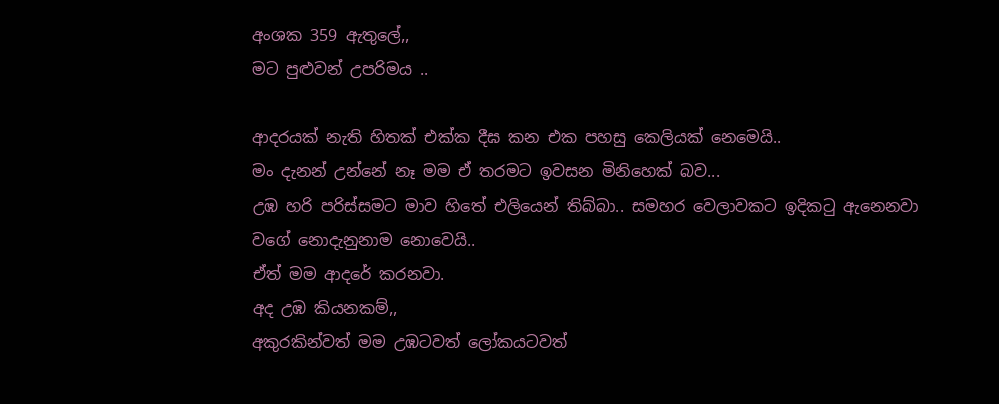අංශක 359 ඇතුලේ,,
මට පුළුවන් උපරිමය ..

ආදරයක් නැති හිතක් එක්ක දීඝ කන එක පහසු කෙලියක් නෙමෙයි..
මං දැනන් උන්නේ නෑ මම ඒ තරමට ඉවසන මිනිහෙක් බව...
උඹ හරි පරිස්සමට මාව හිතේ එලියෙන් තිබ්බා.. සමහර වෙලාවකට ඉදිකටු ඇනෙනවා වගේ නොදැනුනාම නොවෙයි..
ඒත් මම ආදරේ කරනවා.
අද උඹ කියනකම්,,
අකුරකින්වත් මම උඹටවත් ලෝකයටවත්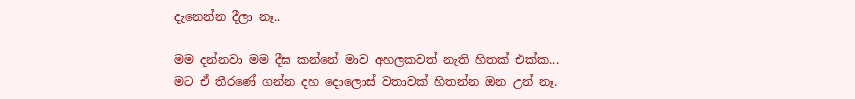දැනෙන්න දීලා නෑ..

මම දන්නවා මම දීඝ කන්නේ මාව අහලකවත් නැති හිතක් එක්ක...
මට ඒ තීරණේ ගන්න දහ දොලොස් වතාවක් හිතන්න ඔන උන් නෑ.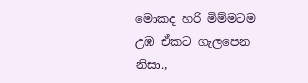මොකද හරි මිම්මටම උඹ ඒකට ගැලපෙන නිසා.,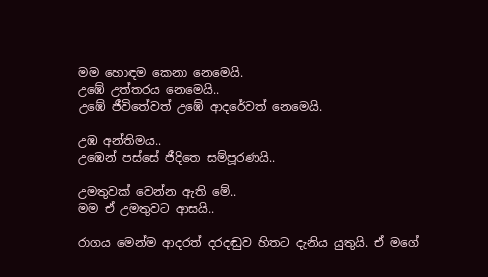මම හොඳම කෙනා නෙමෙයි.
උඹේ උත්තරය නෙමෙයි..
උඹේ ජීවිතේවත් උඹේ ආදරේවත් නෙමෙයි.

උඹ අන්තිමය..
උඹෙන් පස්සේ ජීදිතෙ සම්පූරණයි..

උමතුවක් වෙන්න ඇති මේ..
මම ඒ උමතුවට ආසයි..

රාගය මෙන්ම ආදරත් දරදඬුව හිතට දැනිය යුතුයි. ඒ මගේ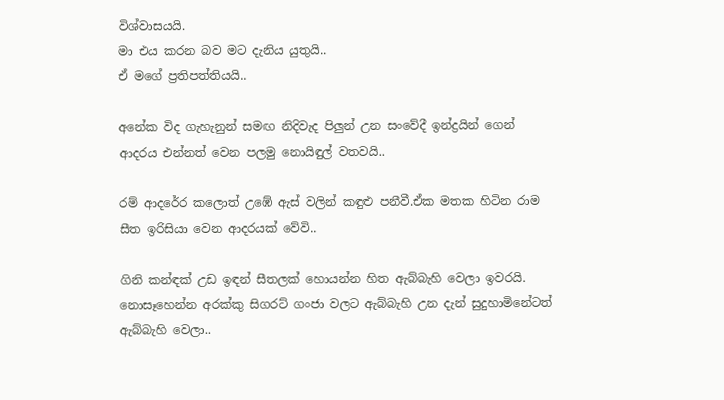විශ්වාසයයි.
මා එය කරන බව මට දැනිය යුතුයි..
ඒ මගේ ප්‍රතිපත්තියයි..

අනේක විද ගැහැනුන් සමඟ නිදිවැද පිලුන් උන සංවේදී ඉන්ද්‍රයින් ගෙන් ආදරය එන්නත් වෙන පලමු නොයිඳුල් වතවයි..

රම් ආදර්‍රෙ කලොත් උඹේ ඇස් වලින් කඳුළු පනීවී.ඒක මතක හිටින රාම සීත ඉරිසියා වෙන ආදරයක් වේවි..

ගිනි කන්ඳක් උඩ ඉඳන් සීතලක් හොයන්න හිත ඇබ්බැහි වෙලා ඉවරයි.
නොසෑහෙන්න අරක්කු සිගරට් ගංජා වලට ඇබ්බැහි උන දැන් සුදුහාමිනේටත් ඇබ්බැහි වෙලා..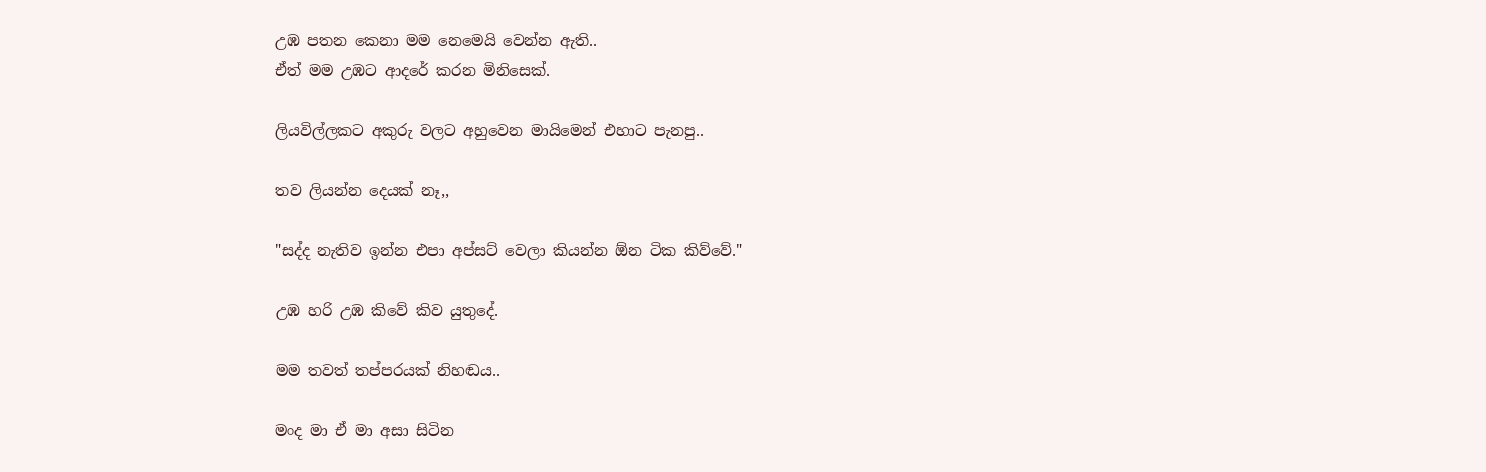උඹ පතන කෙනා මම නෙමෙයි වෙන්න ඇති..
ඒත් මම උඹට ආදරේ කරන මිනිසෙක්.

ලියවිල්ලකට අකුරු වලට අහුවෙන මායිමෙන් එහාට පැනපු..

තව ලියන්න දෙයක් නෑ,,

"සද්ද නැතිව ඉන්න එපා අප්සට් වෙලා කියන්න ඕන ටික කිව්වේ."

උඹ හරි උඹ කිවේ කිව යුතුදේ.

මම තවත් තප්පරයක් නිහඬය..

මංද මා ඒ මා අසා සිටින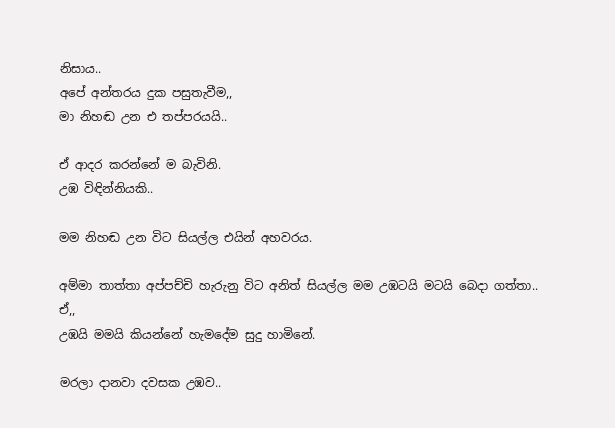නිසාය..
අපේ අන්තරය දුක පසුතැවීම,,
මා නිහඬ උන එ තප්පරයයි..

ඒ ආදර කරන්නේ ම බැවිනි.
උඹ විඳින්නියකි..

මම නිහඬ උන විට සියල්ල එයින් අහවරය.

අම්මා තාත්තා අප්පච්චි හැරුනු විට අනිත් සියල්ල මම උඹටයි මටයි බෙදා ගත්තා..
ඒ,,
උඹයි මමයි කියන්නේ හැමදේම සුදු හාමිනේ.

මරලා දානවා දවසක උඹව..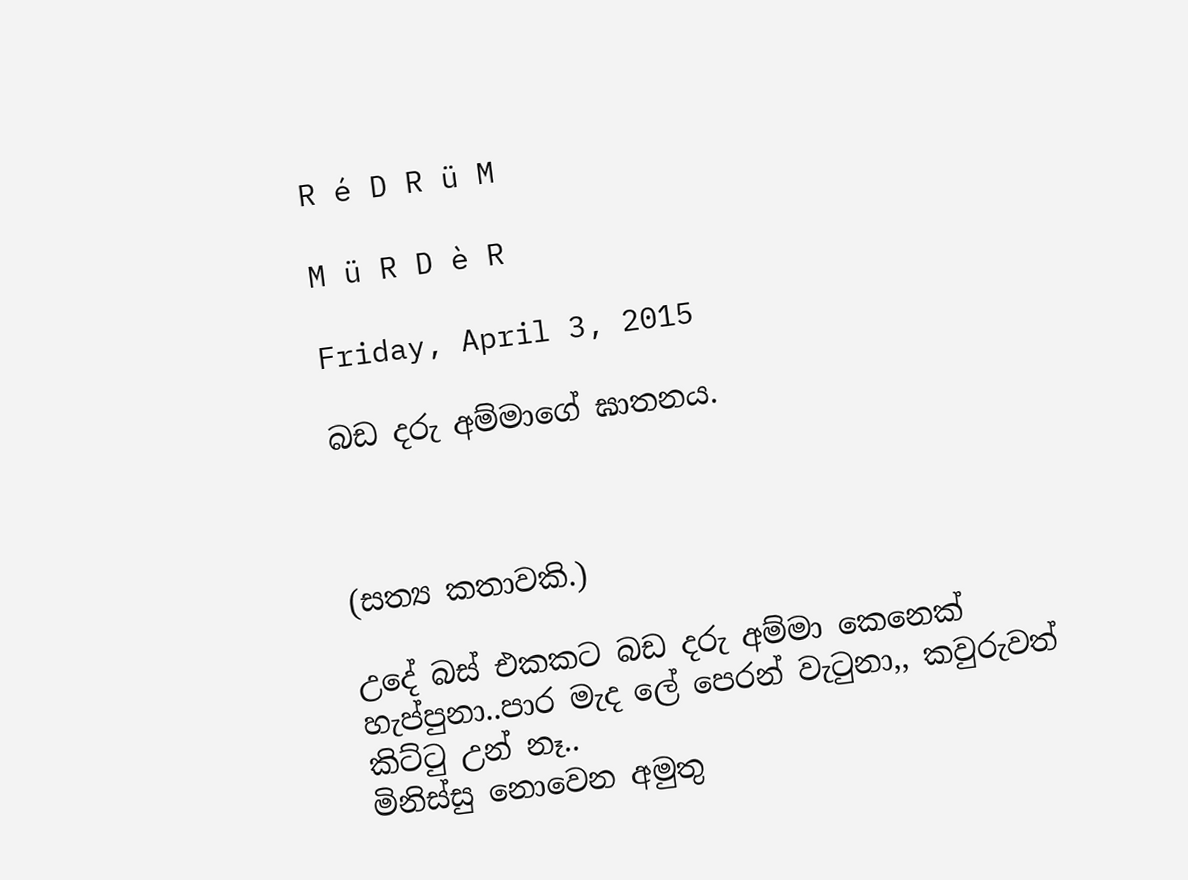R é D R ü M

M ü R D è R

Friday, April 3, 2015

බඩ දරු අම්මාගේ ඝාතනය.



(සත්‍ය කතාවකි.)

උදේ බස් එකකට බඩ දරු අම්මා කෙනෙක් හැප්පුනා..පාර මැද ලේ පෙරන් වැටුනා,, කවුරුවත් කිට්ටු උන් නෑ..
මිනිස්සු නොවෙන අමුතු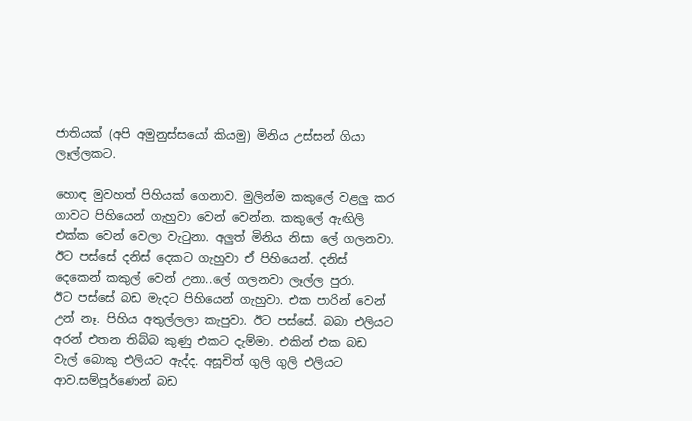ජාතියක් (අපි අමුනුස්සයෝ කියමු) මිනිය උස්සන් ගියා ලෑල්ලකට.

හොඳ මුවහත් පිහියක් ගෙනාව. මුලින්ම කකුලේ වළලු කර ගාවට පිහියෙන් ගැහුවා වෙන් වෙන්න. කකුලේ ඇඟිලි එක්ක වෙන් වෙලා වැටුනා. අලුත් මිනිය නිසා ලේ ගලනවා.
ඊට පස්සේ දනිස් දෙකට ගැහුවා ඒ පිහියෙන්. දනිස් දෙකෙන් කකුල් වෙන් උනා..ලේ ගලනවා ලෑල්ල පුරා.
ඊට පස්සේ බඩ මැදට පිහියෙන් ගැහුවා. එක පාරින් වෙන් උන් නෑ. පිහිය අතුල්ලලා කැපුවා. ඊට පස්සේ. බබා එලියට අරන් එතන තිබ්බ කුණු එකට දැම්මා. එකින් එක බඩ වැල් බොකු එලියට ඇද්ද. අසූචිත් ගුලි ගුලි එලියට ආව.සම්පූර්ණෙන් බඩ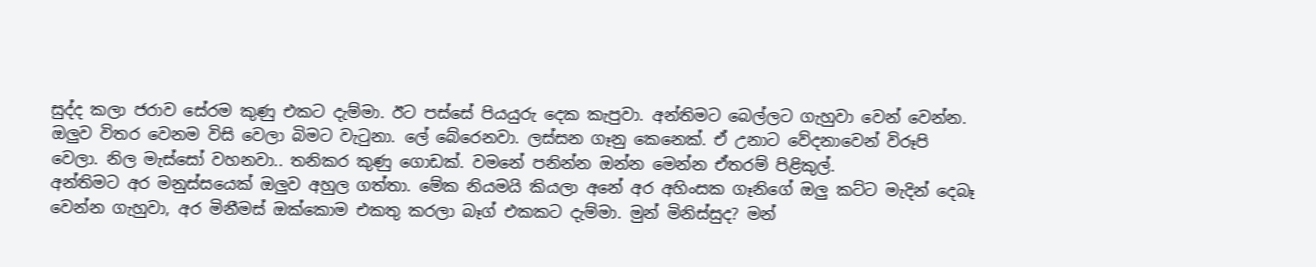සුද්ද කලා ජරාව සේරම කුණු එකට දැම්මා. ඊට පස්සේ පියයුරු දෙක කැපුවා. අන්තිමට බෙල්ලට ගැහුවා වෙන් වෙන්න. ඔලුව විතර වෙනම විසි වෙලා බිමට වැටුනා. ලේ බේරෙනවා. ලස්සන ගෑනු කෙනෙක්. ඒ උනාට වේදනාවෙන් විරූපි වෙලා. නිල මැස්සෝ වහනවා.. තනිකර කුණු ගොඩක්. වමනේ පනින්න ඔන්න මෙන්න ඒතරම් පිළිකුල්.
අන්තිමට අර මනුස්සයෙක් ඔලුව අහුල ගත්තා. මේක නියමයි කියලා අනේ අර අහිංසක ගෑනිගේ ඔලු කට්ට මැදින් දෙබෑ වෙන්න ගැහුවා, අර මිනීමස් ඔක්කොම එකතු කරලා බෑග් එකකට දැම්මා. මුන් මිනිස්සුද? මන්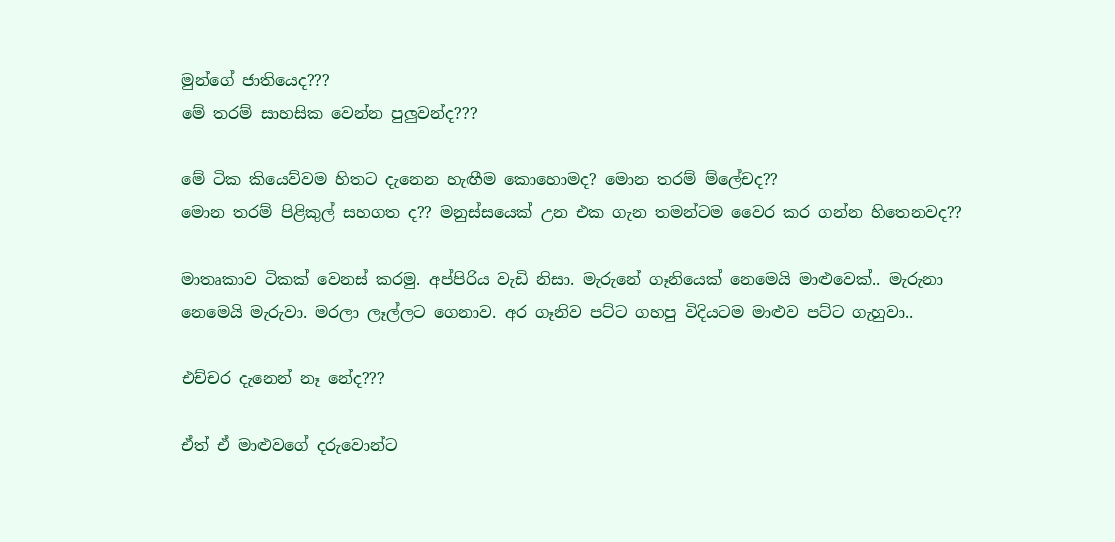මුන්ගේ ජාතියෙද???
මේ තරම් සාහසික වෙන්න පුලුවන්ද???

මේ ටික කියෙව්වම හිතට දැනෙන හැඟීම කොහොමද? මොන තරම් ම්ලේචද??
මොන තරම් පිළිකුල් සහගත ද?? මනුස්සයෙක් උන එක ගැන තමන්ටම වෛර කර ගන්න හිතෙනවද??

මාතෘකාව ටිකක් වෙනස් කරමු. අප්පිරිය වැඩි නිසා. මැරුනේ ගෑනියෙක් නෙමෙයි මාළුවෙක්.. මැරුනා නෙමෙයි මැරුවා. මරලා ලෑල්ලට ගෙනාව. අර ගෑනිව පට්ට ගහපු විදියටම මාළුව පට්ට ගැහුවා..

එච්චර දැනෙන් නෑ නේද???

ඒත් ඒ මාළුවගේ දරුවොන්ට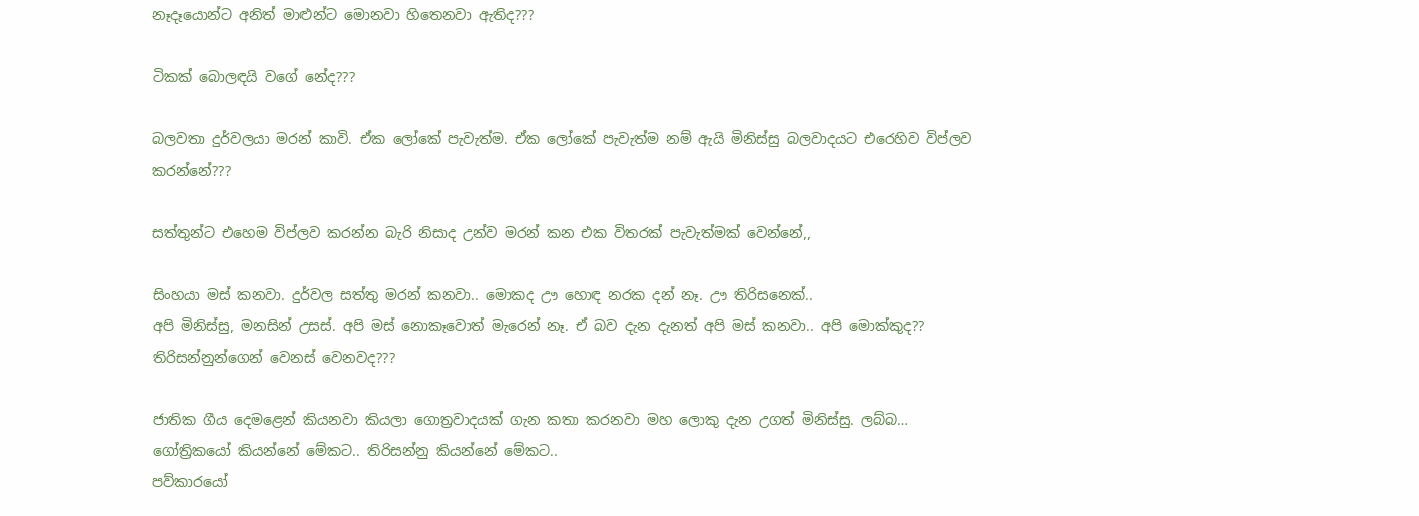නෑදෑයොන්ට අනිත් මාළුන්ට මොනවා හිතෙනවා ඇතිද???

ටිකක් බොලඳයි වගේ නේද???

බලවතා දුර්වලයා මරන් කාවි. ඒක ලෝකේ පැවැත්ම. ඒක ලෝකේ පැවැත්ම නම් ඇයි මිනිස්සු බලවාදයට එරෙහිව විප්ලව කරන්නේ???

සත්තුන්ට එහෙම විප්ලව කරන්න බැරි නිසාද උන්ව මරන් කන එක විතරක් පැවැත්මක් වෙන්නේ,,

සිංහයා මස් කනවා. දුර්වල සත්තු මරන් කනවා.. මොකද ඌ හොඳ නරක දන් නෑ. ඌ තිරිසනෙක්..
අපි මිනිස්සු, මනසින් උසස්. අපි මස් නොකෑවොත් මැරෙන් නෑ. ඒ බව දැන දැනත් අපි මස් කනවා.. අපි මොක්කුද?? තිරිසන්නුන්ගෙන් වෙනස් වෙනවද???

ජාතික ගීය දෙමළෙන් කියනවා කියලා ගොත්‍රවාදයක් ගැන කතා කරනවා මහ ලොකු දැන උගත් මිනිස්සු. ලබ්බ…
ගෝත්‍රිකයෝ කියන්නේ මේකට.. තිරිසන්නු කියන්නේ මේකට..
පව්කාරයෝ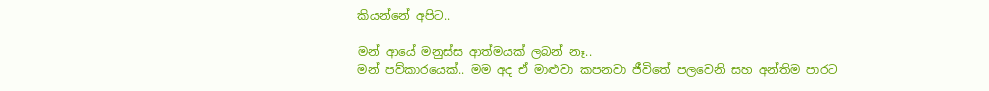කියන්නේ අපිට..

මන් ආයේ මනුස්ස ආත්මයක් ලබන් නෑ..
මන් පව්කාරයෙක්.. මම අද ඒ මාළුවා කපනවා ජීවිතේ පලවෙනි සහ අන්තිම පාරට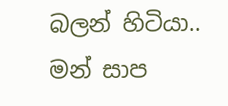බලන් හිටියා.. මන් සාප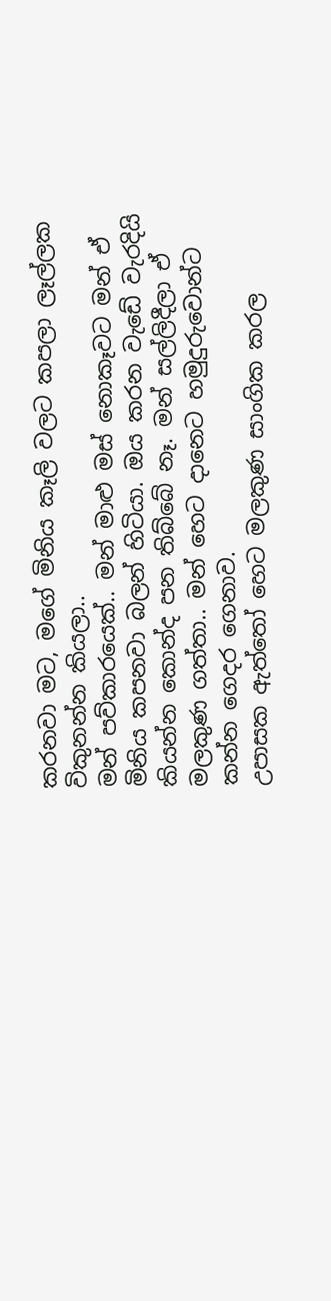කරනවා මට, මගේ මිනිය කෑලි වලට කපලා ලෑල්ලක විකුනන්න කියලා..
මන් පව්කාරයෙක්.. මන් මාළු මස් නොකෑවට මන් ඒ මිනිය කපනවා බලන් හිටියා. ඔය කරන වැඩේ වැරදියි කියන්න කොන්ද පන තිබ්බේ නෑ. මන් සල්ලිදීලා ඒ මලකුණ ගත්තා.. මන් හෙට දානෙට හමුදුරුවොන්ට කන්න ගෙදර ගෙනාව.
උපාසක ඇත්තෝ හෙට මලකුණ සාංගික කරල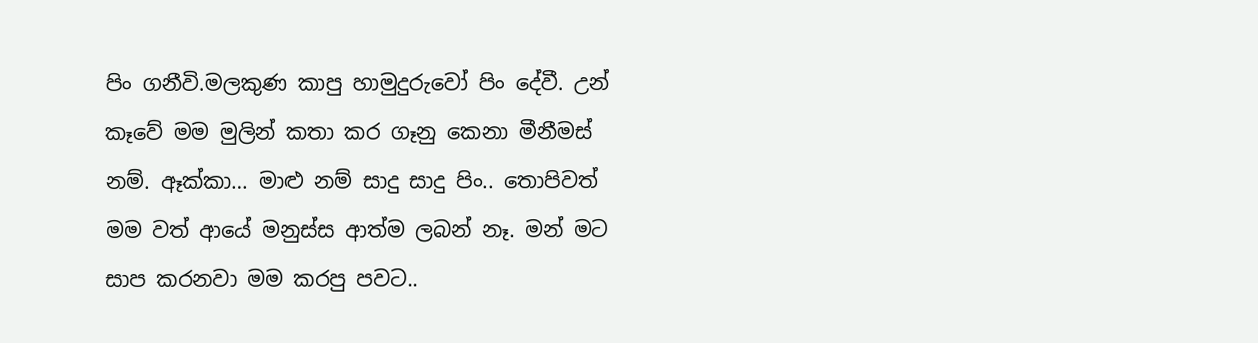පිං ගනීවි.මලකුණ කාපු හාමුදුරුවෝ පිං දේවී. උන් කෑවේ මම මුලින් කතා කර ගෑනු කෙනා මීනීමස් නම්. ඈක්කා… මාළු නම් සාදු සාදු පිං.. තොපිවත් මම වත් ආයේ මනුස්ස ආත්ම ලබන් නෑ. මන් මට සාප කරනවා මම කරපු පවට..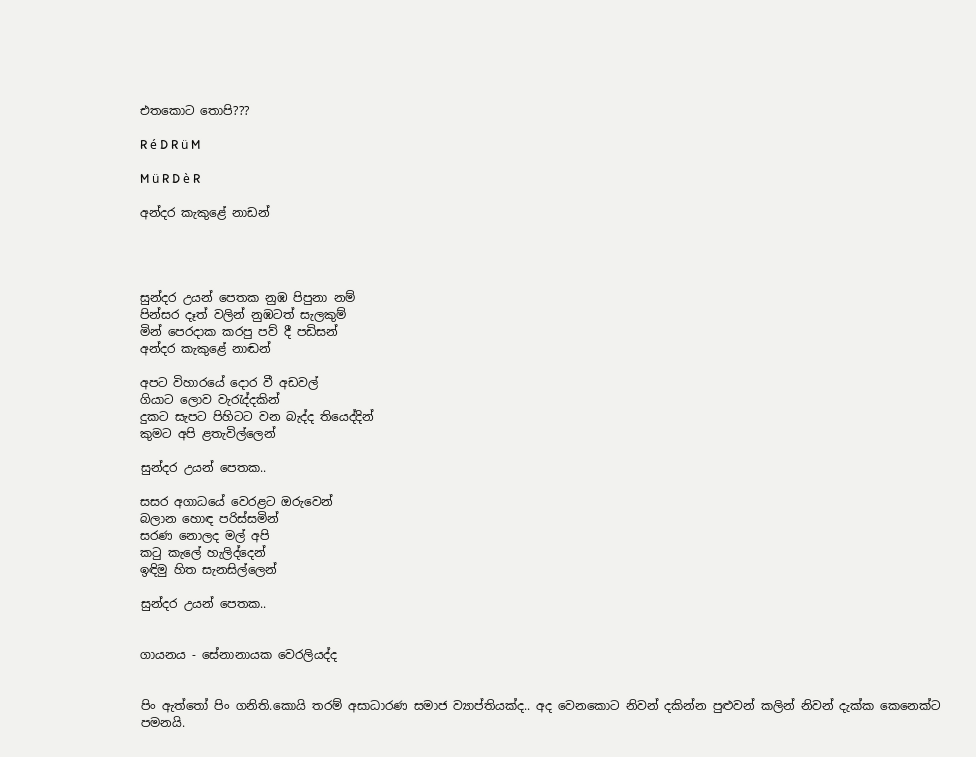එතකොට තොපි???

R é D R ü M

M ü R D è R

අන්දර කැකුළේ නාඩන්




සුන්දර උයන් පෙතක නුඹ පිපුනා නම්
පින්සර දෑත් වලින් නුඹටත් සැලකුම්
මින් පෙරදාක කරපු පව් දී පඩිසන්
අන්දර කැකුළේ නාඬන්

අපට විහාරයේ දොර වී අඩවල්
ගියාට ලොව වැරැද්දකින්
දුකට සැපට පිහිටට වන බැද්ද තියෙද්දින්
කුමට අපි ළතැවිල්ලෙන්

සුන්දර උයන් පෙතක..

සසර අගාධයේ වෙරළට ඔරුවෙන්
බලාන හොඳ පරිස්සමින්
සරණ නොලද මල් අපි
කටු කැලේ හැලිද්දෙන්
ඉඳිමු හිත සැනසිල්ලෙන්

සුන්දර උයන් පෙතක..


ගායනය - සේනානායක වෙරලියද්ද


පිං ඇත්තෝ පිං ගනිති.කොයි තරම් අසාධාරණ සමාජ ව්‍යාප්තියක්ද.. අද වෙනකොට නිවන් දකින්න පුළුවන් කලින් නිවන් දැක්ක කෙනෙක්ට පමනයි.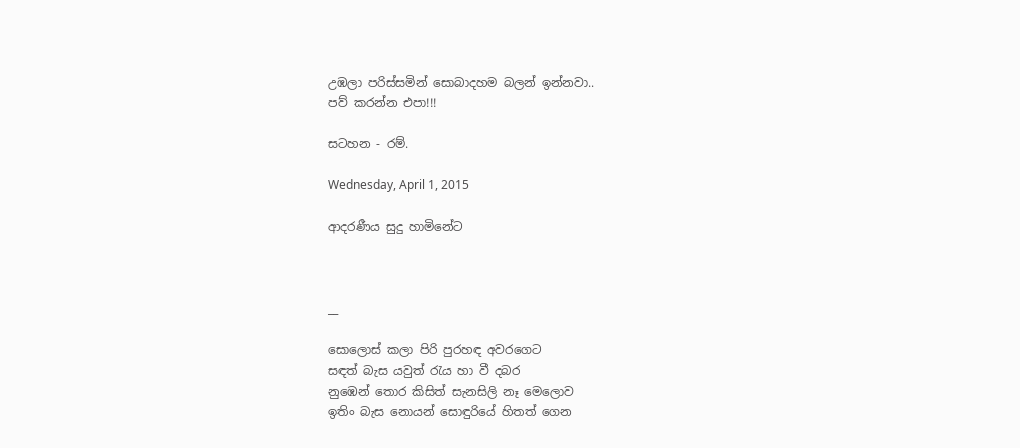උඹලා පරිස්සමින් සොබාදහම බලන් ඉන්නවා..
පව් කරන්න එපා!!!

සටහන - රම්.

Wednesday, April 1, 2015

ආදරණීය සුදු හාමිනේට



__

සොලොස් කලා පිරි පුරහඳ අවරගෙට
සඳත් බැස යවුත් රැය හා වී දබර
නුඹෙන් තොර කිසිත් සැනසිලි නෑ මෙලොව
ඉතිං බැස නොයන් සොඳුරියේ හිතත් ගෙන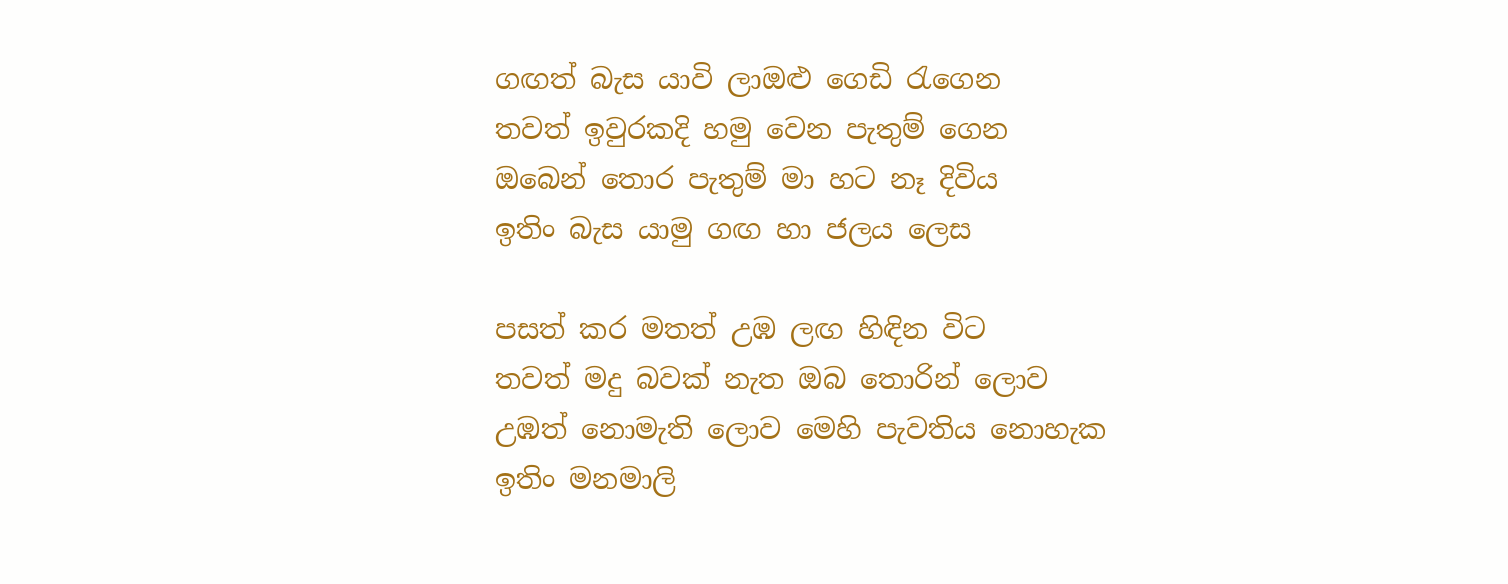ගඟත් බැස යාවි ලාඔළු ගෙඩි රැගෙන
තවත් ඉවුරකදි හමු වෙන පැතුම් ගෙන
ඔබෙන් තොර පැතුම් මා හට නෑ දිවිය
ඉතිං බැස යාමු ගඟ හා ජලය ලෙස

පසත් කර මතත් උඹ ලඟ හිඳින විට
තවත් මදු බවක් නැත ඔබ තොරින් ලොව
උඹත් නොමැති ලොව මෙහි පැවතිය නොහැක
ඉතිං මනමාලි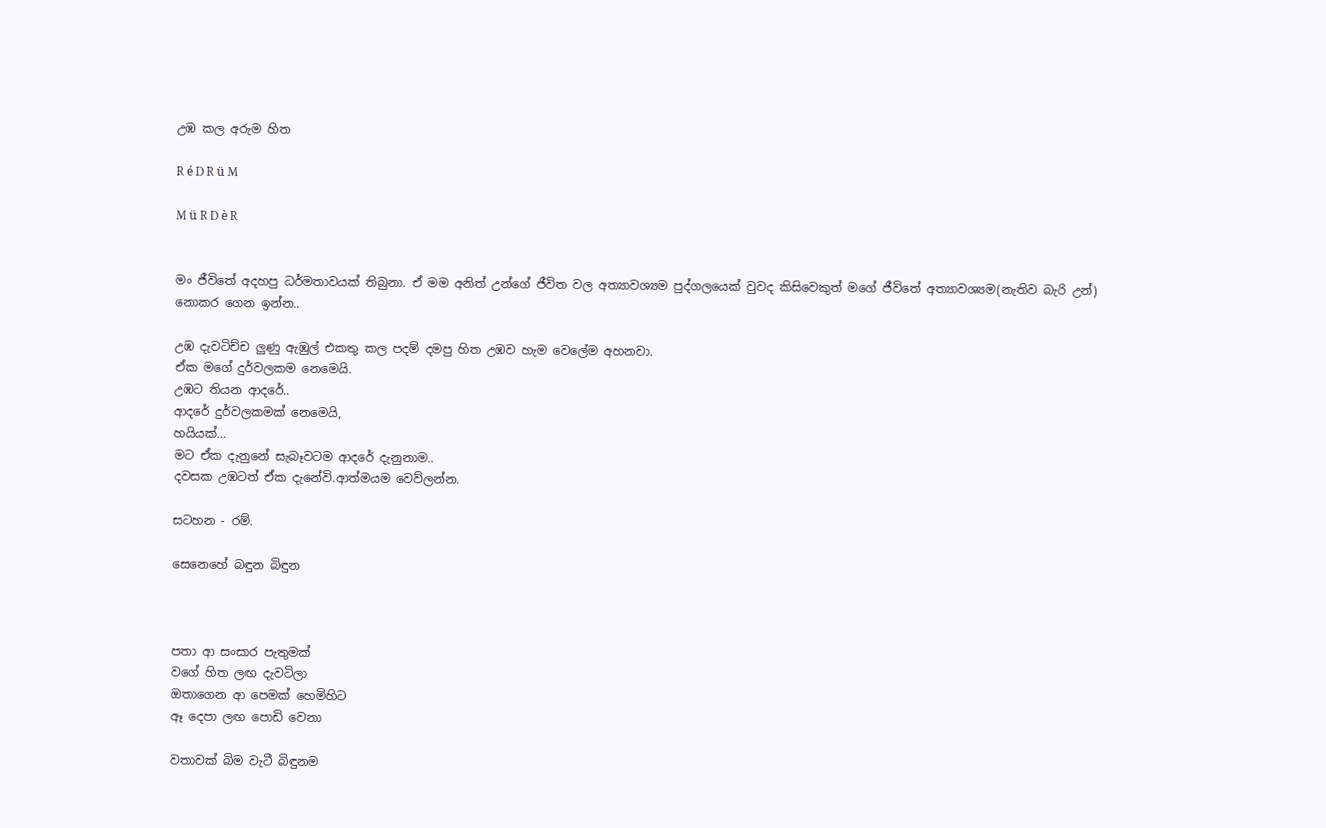උඹ කල අරුම හිත

R é D R ü M

M ü R D è R


මං ජීවිතේ අදහපු ධර්මතාවයක් තිබුනා. ඒ මම අනිත් උන්ගේ ජීවිත වල අත්‍යාවශ්‍යම පුද්ගලයෙක් වුවද කිසිවෙකුත් මගේ ජීවිතේ අත්‍යාවශ්‍යම(නැතිව බැරි උන්) නොකර ගෙන ඉන්න..

උඹ දැවටිච්ච ලුණු ඇඹුල් එකතු කල පදම් දමපු හිත උඹව හැම වෙලේම අහනවා.
ඒක මගේ දුර්වලකම නෙමෙයි.
උඹට තියන ආදරේ..
ආදරේ දුර්වලකමක් නෙමෙයි,
හයියක්…
මට ඒක දැනුනේ සැබෑවටම ආදරේ දැනුනාම..
දවසක උඹටත් ඒක දැනේවි.ආත්මයම වෙව්ලන්න.

සටහන - රම්.

සෙනෙහේ බඳුන බිඳුන



පතා ආ සංසාර පැතුමක්
වගේ හිත ලඟ දැවටිලා
ඔතාගෙන ආ පෙමක් හෙමිහිට
ඈ දෙපා ලඟ පොඩි වෙනා

වතාවක් බිම වැටී බිඳුනම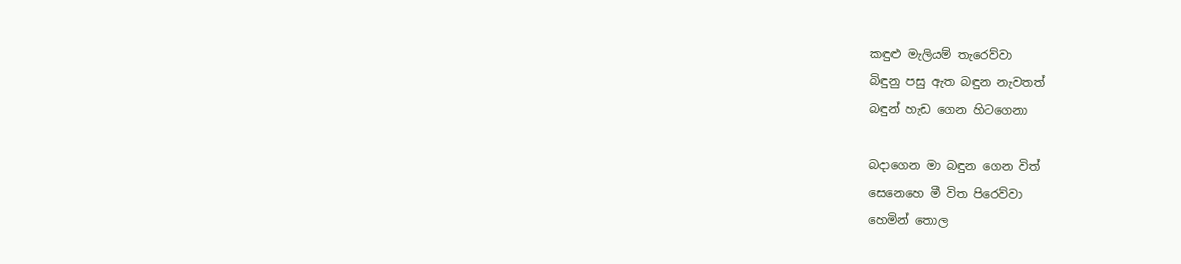කඳුළු මැලියම් තැරෙව්වා
බිඳුනු පසු ඇත බඳුන නැවතත්
බඳුන් හැඩ ගෙන හිටගෙනා

බදාගෙන මා බඳුන ගෙන විත්
සෙනෙහෙ මී විත පිරෙව්වා
හෙමින් තොල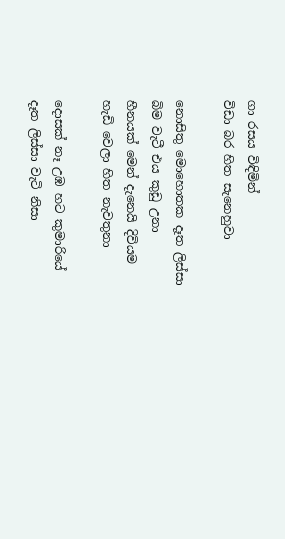ගා රසය විඳිමින්
විඩා බර හිත සැනෙහුවා

නොසිතු මොහොතක දෑත ලිස්සා
බිම වැටී එය කුඩු උනා
හීනයක් මෙන් දැනෙයි දිවියම
හැඩි වෙලා හිත නැවතුනා

දොසක් නෑ උඹ හට කුමාරියේ
දෑත ලිස්සා වැටි නිසා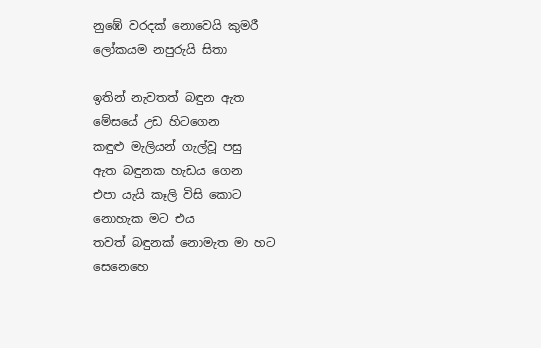නුඹේ වරදක් නොවෙයි කුමරී
ලෝකයම නපුරුයි සිතා

ඉතින් නැවතත් බඳුන ඇත
මේසයේ උඩ හිටගෙන
කඳුළු මැලියන් ගැල්වූ පසු
ඇත බඳුනක හැඩය ගෙන
එපා යැයි කෑලි විසි කොට
නොහැක මට එය
තවත් බඳුනක් නොමැත මා හට
සෙනෙහෙ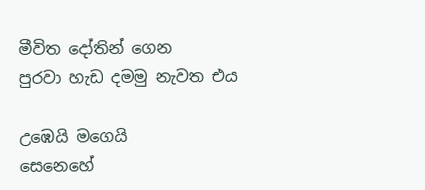මීවිත දෝතින් ගෙන
පුරවා හැඩ දමමු නැවත එය

උඹෙයි මගෙයි
සෙනෙහේ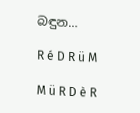බඳුන…

R é D R ü M

M ü R D è R